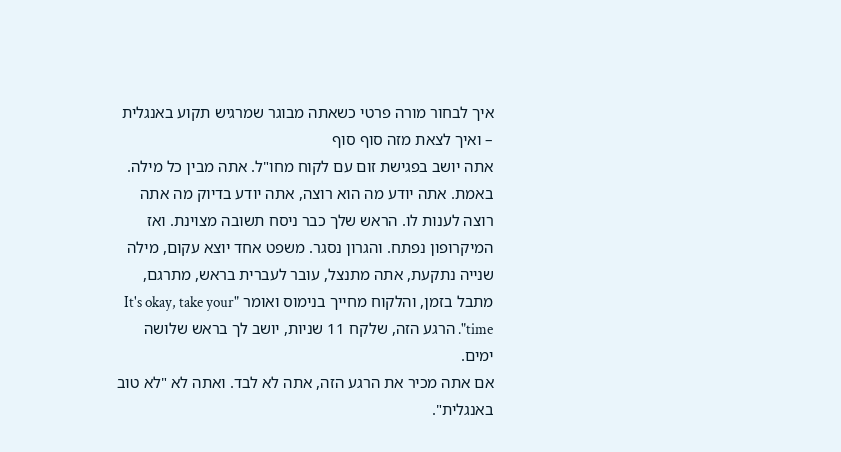איך לבחור מורה פרטי כשאתה מבוגר שמרגיש תקוע באנגלית – ואיך לצאת מזה סוף סוף
אתה יושב בפגישת זום עם לקוח מחו"ל. אתה מבין כל מילה. באמת. אתה יודע מה הוא רוצה, אתה יודע בדיוק מה אתה רוצה לענות לו. הראש שלך כבר ניסח תשובה מצוינת. ואז המיקרופון נפתח. והגרון נסגר. משפט אחד יוצא עקום, מילה שנייה נתקעת, אתה מתנצל, עובר לעברית בראש, מתרגם, מתבל בזמן, והלקוח מחייך בנימוס ואומר "It's okay, take your time". הרגע הזה, שלקח 11 שניות, יושב לך בראש שלושה ימים.
אם אתה מכיר את הרגע הזה, אתה לא לבד. ואתה לא "לא טוב באנגלית".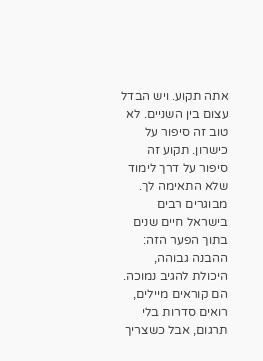אתה תקוע. ויש הבדל עצום בין השניים. לא טוב זה סיפור על כישרון. תקוע זה סיפור על דרך לימוד שלא התאימה לך. מבוגרים רבים בישראל חיים שנים בתוך הפער הזה: ההבנה גבוהה, היכולת להגיב נמוכה. הם קוראים מיילים, רואים סדרות בלי תרגום, אבל כשצריך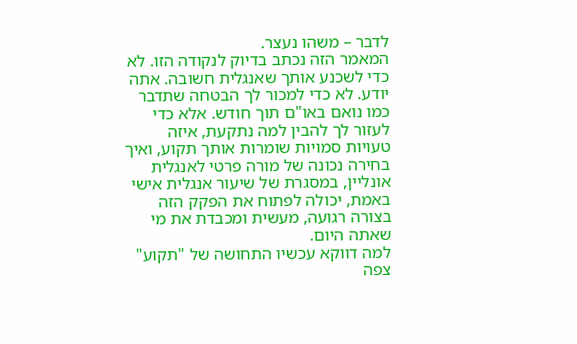לדבר – משהו נעצר.
המאמר הזה נכתב בדיוק לנקודה הזו. לא כדי לשכנע אותך שאנגלית חשובה. אתה יודע. לא כדי למכור לך הבטחה שתדבר כמו נואם באו"ם תוך חודש. אלא כדי לעזור לך להבין למה נתקעת, איזה טעויות סמויות שומרות אותך תקוע, ואיך בחירה נכונה של מורה פרטי לאנגלית אונליין, במסגרת של שיעור אנגלית אישי באמת, יכולה לפתוח את הפקק הזה בצורה רגועה, מעשית ומכבדת את מי שאתה היום.
למה דווקא עכשיו התחושה של "תקוע" צפה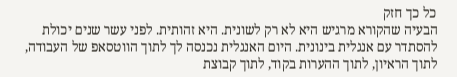כל כך חזק
הבעיה שהקורא מרגיש היא לא רק לשונית. היא זהותית. לפני עשר שנים יכולת להסתדר עם אנגלית בינונית. היום האנגלית נכנסה לך לתוך הווטסאפ של העבודה, לתוך הראיון, לתוך ההערות בקוד, לתוך קבוצת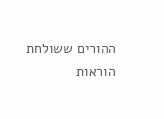ההורים ששולחת הוראות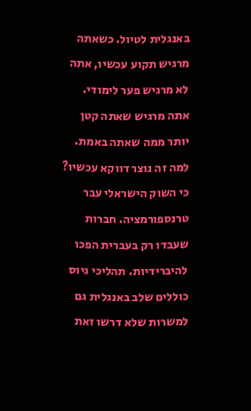באנגלית לטיול. כשאתה מרגיש תקוע עכשיו, אתה לא מרגיש פער לימודי. אתה מרגיש שאתה קטן יותר ממה שאתה באמת.
למה זה נוצר דווקא עכשיו? כי השוק הישראלי עבר טרנספורמציה. חברות שעבדו רק בעברית הפכו להיברידיות. תהליכי גיוס כוללים שלב באנגלית גם למשרות שלא דרשו זאת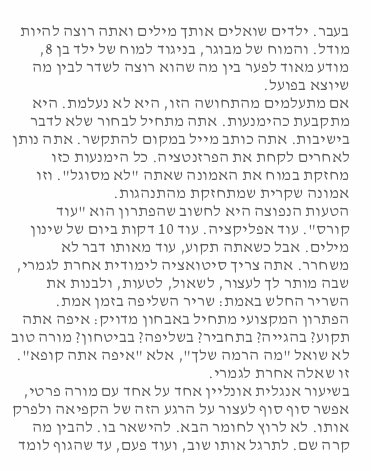בעבר. ילדים שואלים אותך מילים ואתה רוצה להיות מודל. והמוח של מבוגר, בניגוד למוח של ילד בן 8, מודע מאוד לפער בין מה שהוא רוצה לשדר לבין מה שיוצא בפועל.
אם מתעלמים מהתחושה הזו, היא לא נעלמת. היא מתקבעת כהימנעות. אתה מתחיל לבחור שלא לדבר בישיבות. אתה כותב מייל במקום להתקשר. אתה נותן לאחרים לקחת את הפרזנטציה. כל הימנעות כזו מחזקת במוח את האמונה שאתה "לא מסוגל". וזו אמונה שקרית שמתחזקת מהתנהגות.
הטעות הנפוצה היא לחשוב שהפתרון הוא "עוד קורס". עוד אפליקציה. עוד 10 דקות ביום של שינון מילים. אבל כשאתה תקוע, עוד מאותו דבר לא משחרר. אתה צריך סיטואציה לימודית אחרת לגמרי, שבה מותר לך לעצור, לשאול, לטעות, ולבנות את השריר החלש באמת: שריר השליפה בזמן אמת.
הפתרון המקצועי מתחיל באבחון מדויק: איפה אתה תקוע? בהגייה? בתחביר? בשליפה? בביטחון? מורה טוב לא שואל "מה הרמה שלך", אלא "איפה אתה קופא". זו שאלה אחרת לגמרי.
בשיעור אנגלית אונליין אחד על אחד עם מורה פרטי, אפשר סוף סוף לעצור על הרגע הזה של הקפיאה ולפרק אותו. לא לרוץ לחומר הבא. להישאר בו. להבין מה קרה שם. לתרגל אותו שוב, ועוד פעם, עד שהגוף לומד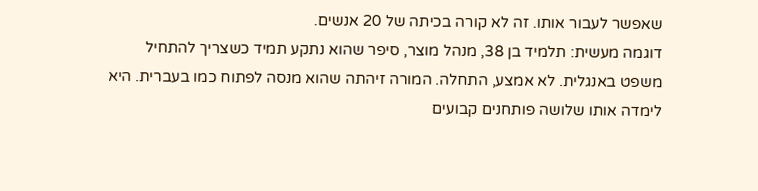שאפשר לעבור אותו. זה לא קורה בכיתה של 20 אנשים.
דוגמה מעשית: תלמיד בן 38, מנהל מוצר, סיפר שהוא נתקע תמיד כשצריך להתחיל משפט באנגלית. לא אמצע, התחלה. המורה זיהתה שהוא מנסה לפתוח כמו בעברית. היא לימדה אותו שלושה פותחנים קבועים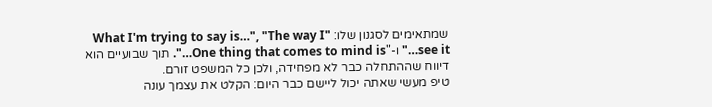שמתאימים לסגנון שלו: "What I'm trying to say is…", "The way I see it…" ו-"One thing that comes to mind is…". תוך שבועיים הוא דיווח שההתחלה כבר לא מפחידה, ולכן כל המשפט זורם.
טיפ מעשי שאתה יכול ליישם כבר היום: הקלט את עצמך עונה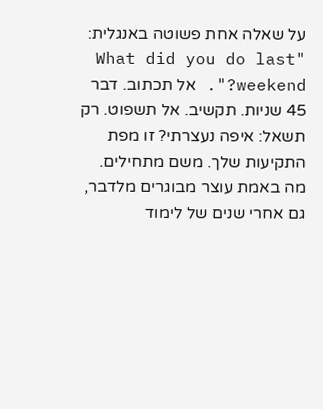על שאלה אחת פשוטה באנגלית: "What did you do last weekend?". אל תכתוב. דבר 45 שניות. תקשיב. אל תשפוט. רק תשאל: איפה נעצרתי? זו מפת התקיעות שלך. משם מתחילים.
מה באמת עוצר מבוגרים מלדבר, גם אחרי שנים של לימוד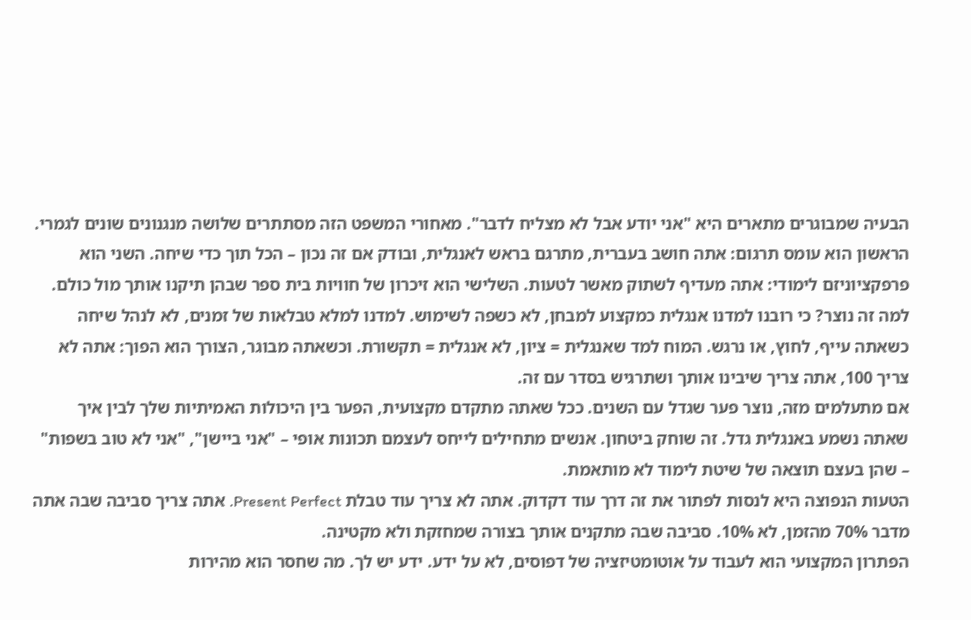הבעיה שמבוגרים מתארים היא "אני יודע אבל לא מצליח לדבר". מאחורי המשפט הזה מסתתרים שלושה מנגנונים שונים לגמרי. הראשון הוא עומס תרגום: אתה חושב בעברית, מתרגם בראש לאנגלית, ובודק אם זה נכון – הכל תוך כדי שיחה. השני הוא פרפקציוניזם לימודי: אתה מעדיף לשתוק מאשר לטעות. השלישי הוא זיכרון של חוויות בית ספר שבהן תיקנו אותך מול כולם.
למה זה נוצר? כי רובנו למדנו אנגלית כמקצוע למבחן, לא כשפה לשימוש. למדנו למלא טבלאות של זמנים, לא לנהל שיחה כשאתה עייף, לחוץ, או נרגש. המוח למד שאנגלית = ציון, לא אנגלית = תקשורת. וכשאתה מבוגר, הצורך הוא הפוך: אתה לא צריך 100, אתה צריך שיבינו אותך ושתרגיש בסדר עם זה.
אם מתעלמים מזה, נוצר פער שגדל עם השנים. ככל שאתה מתקדם מקצועית, הפער בין היכולות האמיתיות שלך לבין איך שאתה נשמע באנגלית גדל. זה שוחק ביטחון. אנשים מתחילים לייחס לעצמם תכונות אופי – "אני ביישן", "אני לא טוב בשפות" – שהן בעצם תוצאה של שיטת לימוד לא מותאמת.
הטעות הנפוצה היא לנסות לפתור את זה דרך עוד דקדוק. אתה לא צריך עוד טבלת Present Perfect. אתה צריך סביבה שבה אתה מדבר 70% מהזמן, לא 10%. סביבה שבה מתקנים אותך בצורה שמחזקת ולא מקטינה.
הפתרון המקצועי הוא לעבוד על אוטומטיזציה של דפוסים, לא על ידע. ידע יש לך. מה שחסר הוא מהירות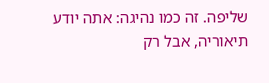שליפה. זה כמו נהיגה: אתה יודע תיאוריה, אבל רק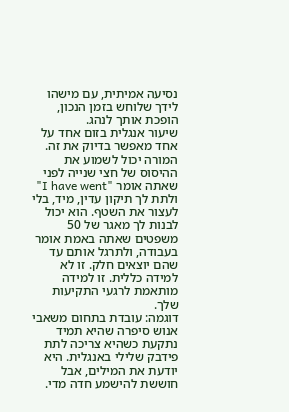נסיעה אמיתית, עם מישהו לידך שלוחש בזמן הנכון, הופכת אותך לנהג.
שיעור אנגלית בזום אחד על אחד מאפשר בדיוק את זה. המורה יכול לשמוע את ההיסוס של חצי שנייה לפני שאתה אומר "I have went" ולתת לך תיקון עדין, מיד, בלי לעצור את השטף. הוא יכול לבנות לך מאגר של 50 משפטים שאתה באמת אומר בעבודה, ולתרגל אותם עד שהם יוצאים חלק. זו לא למידה כללית. זו למידה מותאמת לרגעי התקיעות שלך.
דוגמה: עובדת בתחום משאבי אנוש סיפרה שהיא תמיד נתקעת כשהיא צריכה לתת פידבק שלילי באנגלית. היא יודעת את המילים, אבל חוששת להישמע חדה מדי.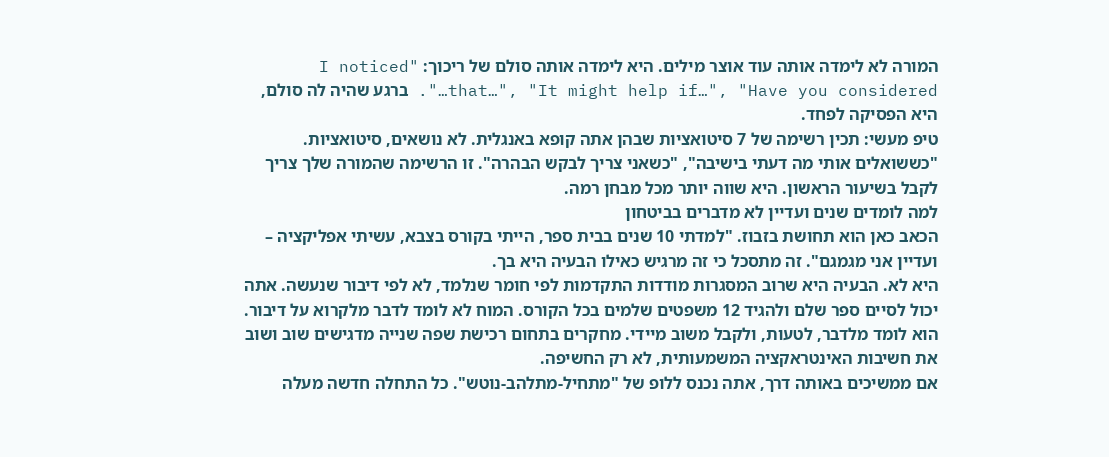המורה לא לימדה אותה עוד אוצר מילים. היא לימדה אותה סולם של ריכוך: "I noticed that…", "It might help if…", "Have you considered…". ברגע שהיה לה סולם, היא הפסיקה לפחד.
טיפ מעשי: תכין רשימה של 7 סיטואציות שבהן אתה קופא באנגלית. לא נושאים, סיטואציות. "כששואלים אותי מה דעתי בישיבה", "כשאני צריך לבקש הבהרה". זו הרשימה שהמורה שלך צריך לקבל בשיעור הראשון. היא שווה יותר מכל מבחן רמה.
למה לומדים שנים ועדיין לא מדברים בביטחון
הכאב כאן הוא תחושת בזבוז. "למדתי 10 שנים בבית ספר, הייתי בקורס בצבא, עשיתי אפליקציה – ועדיין אני מגמגם". זה מתסכל כי זה מרגיש כאילו הבעיה היא בך.
היא לא. הבעיה היא שרוב המסגרות מודדות התקדמות לפי חומר שנלמד, לא לפי דיבור שנעשה. אתה יכול לסיים ספר שלם ולהגיד 12 משפטים שלמים בכל הקורס. המוח לא לומד לדבר מלקרוא על דיבור. הוא לומד מלדבר, לטעות, ולקבל משוב מיידי. מחקרים בתחום רכישת שפה שנייה מדגישים שוב ושוב את חשיבות האינטראקציה המשמעותית, לא רק החשיפה.
אם ממשיכים באותה דרך, אתה נכנס ללופ של "מתחיל-מתלהב-נוטש". כל התחלה חדשה מעלה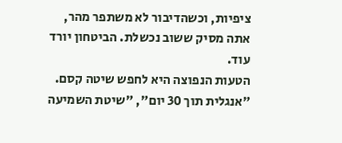ציפיות, וכשהדיבור לא משתפר מהר, אתה מסיק ששוב נכשלת. הביטחון יורד עוד.
הטעות הנפוצה היא לחפש שיטה קסם. "אנגלית תוך 30 יום", "שיטת השמיעה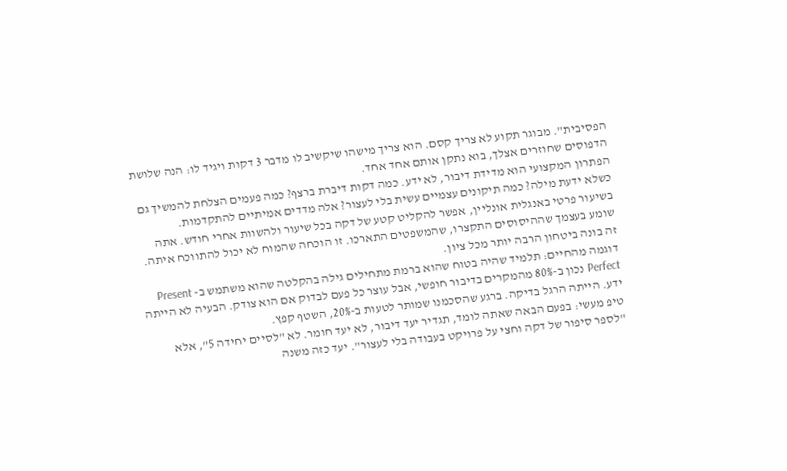הפסיבית". מבוגר תקוע לא צריך קסם. הוא צריך מישהו שיקשיב לו מדבר 3 דקות ויגיד לו: הנה שלושת הדפוסים שחוזרים אצלך, בוא נתקן אותם אחד אחד.
הפתרון המקצועי הוא מדידת דיבור, לא ידע. כמה דקות דיברת ברצף? כמה פעמים הצלחת להמשיך גם כשלא ידעת מילה? כמה תיקונים עצמיים עשית בלי לעצור? אלה מדדים אמיתיים להתקדמות.
בשיעור פרטי באנגלית אונליין, אפשר להקליט קטע של דקה בכל שיעור ולהשוות אחרי חודש. אתה שומע בעצמך שההיסוסים התקצרו, שהמשפטים התארכו. זו הוכחה שהמוח לא יכול להתווכח איתה. זה בונה ביטחון הרבה יותר מכל ציון.
דוגמה מהחיים: תלמיד שהיה בטוח שהוא ברמת מתחילים גילה בהקלטה שהוא משתמש ב- Present Perfect נכון ב-80% מהמקרים בדיבור חופשי, אבל עוצר כל פעם לבדוק אם הוא צודק. הבעיה לא הייתה ידע. הייתה הרגל בדיקה. ברגע שהסכמנו שמותר לטעות ב-20%, השטף קפץ.
טיפ מעשי: בפעם הבאה שאתה לומד, תגדיר יעד דיבור, לא יעד חומר. לא "לסיים יחידה 5", אלא "לספר סיפור של דקה וחצי על פרויקט בעבודה בלי לעצור". יעד כזה משנה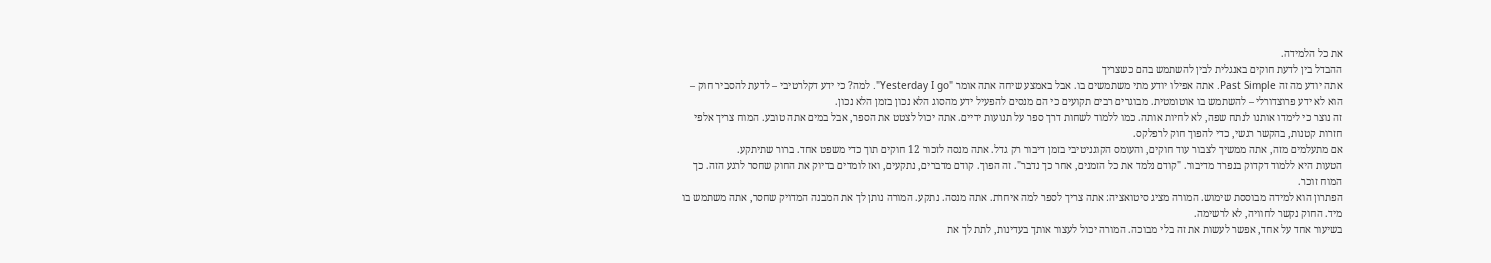את כל הלמידה.
ההבדל בין לדעת חוקים באנגלית לבין להשתמש בהם כשצריך
אתה יודע מה זה Past Simple. אתה אפילו יודע מתי משתמשים בו. אבל באמצע שיחה אתה אומר "Yesterday I go". למה? כי ידע דקלרטיבי – לדעת להסביר חוק – הוא לא ידע פרוצדורלי – להשתמש בו אוטומטית. מבוגרים רבים תקועים כי הם מנסים להפעיל ידע מהסוג הלא נכון בזמן הלא נכון.
זה נוצר כי לימדו אותנו לנתח שפה, לא לחיות אותה. כמו ללמוד לשחות דרך ספר על תנועות ידיים. אתה יכול לצטט את הספר, אבל במים אתה טובע. המוח צריך אלפי חזרות קטנות, בהקשר רגשי, כדי להפוך חוק לרפלקס.
אם מתעלמים מזה, אתה ממשיך לצבור עוד חוקים, והעומס הקוגניטיבי בזמן דיבור רק גדל. אתה מנסה לזכור 12 חוקים תוך כדי משפט אחד. ברור שתיתקע.
הטעות היא ללמוד דקדוק בנפרד מדיבור. "קודם נלמד את כל הזמנים, אחר כך נדבר". זה הפוך. קודם מדברים, נתקעים, ואז לומדים בדיוק את החוק שחסר לרגע הזה. כך המוח זוכר.
הפתרון הוא למידה מבוססת שימוש. המורה מציג סיטואציה: אתה צריך לספר למה איחרת. אתה מנסה. נתקע. המורה נותן לך את המבנה המדויק שחסר, אתה משתמש בו מיד. החוק נקשר לחוויה, לא לרשימה.
בשיעור אחד על אחד, אפשר לעשות את זה בלי מבוכה. המורה יכול לעצור אותך בעדינות, לתת לך את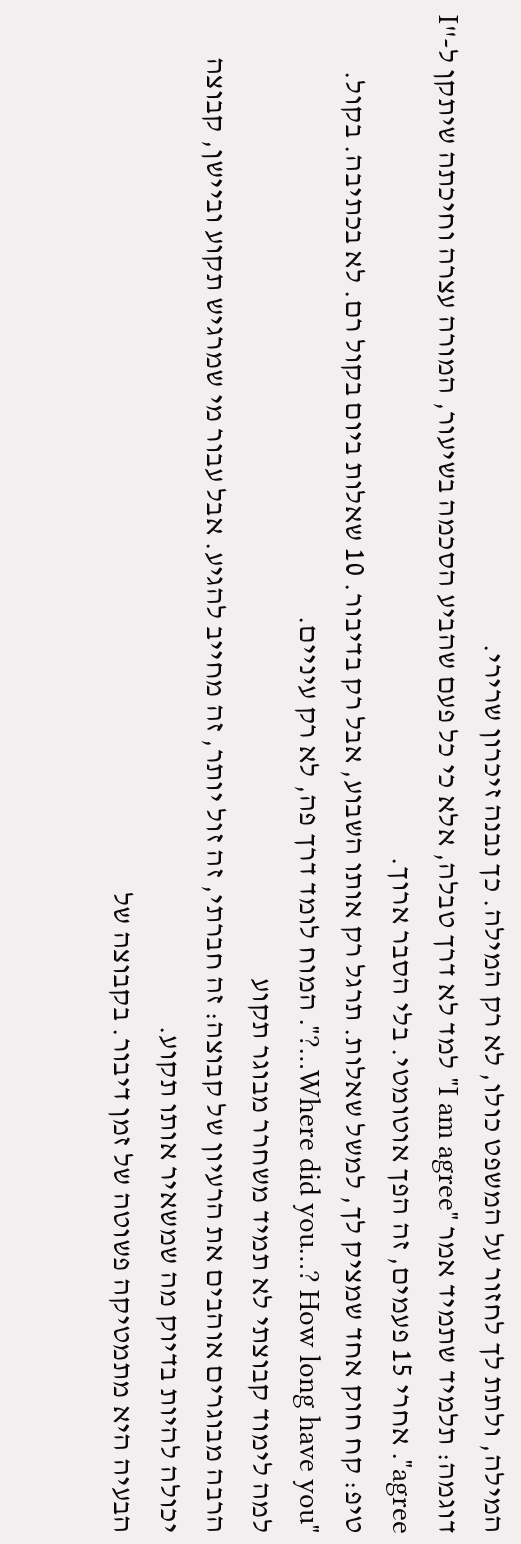המילה, ולתת לך לחזור על המשפט כולו, לא רק המילה. כך נבנה זיכרון שרירי.
דוגמה: תלמיד שתמיד אמר "I am agree" למד לא דרך טבלה, אלא כי כל פעם שהביע הסכמה בשיעור, המורה עצרה וחיכתה שיתקן ל-"I agree". אחרי 15 פעמים, זה הפך אוטומטי. בלי הסבר ארוך.
טיפ: קח חוק אחד שמציק לך, למשל שאלות. תרגל רק אותו השבוע, אבל רק בדיבור. 10 שאלות ביום בקול רם. לא בכתיבה. בקול. "Where did you…? How long have you…?". המוח לומד דרך פה, לא רק עיניים.
למה לימוד קבוצתי לא תמיד משחרר מבוגר תקוע
הרבה מבוגרים אוהבים את הרעיון של קבוצה: זה חברתי, זה זול יותר, זה מחייב להגיע. אבל עבור מי שמרגיש תקוע וביישן, קבוצה יכולה להיות בדיוק מה שמשאיר אותו תקוע.
הבעיה היא מתמטיקה פשוטה של זמן דיבור. בקבוצה של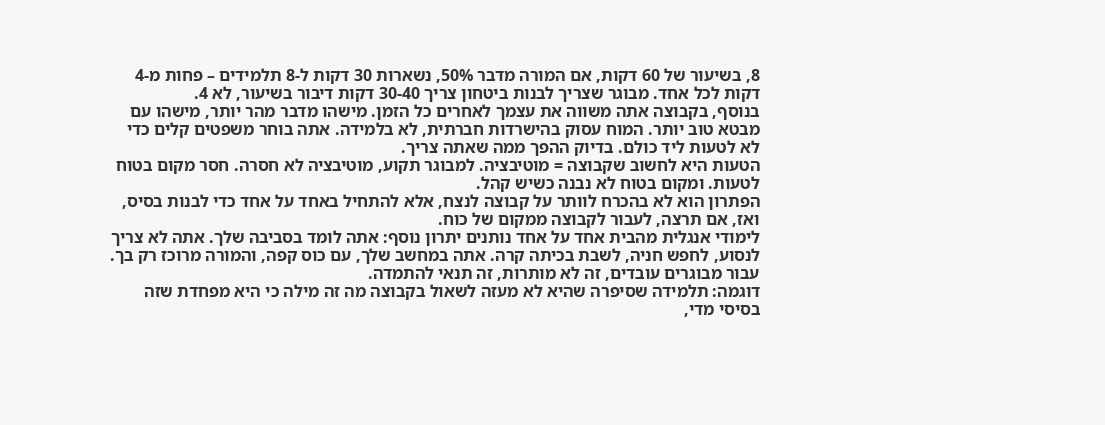8, בשיעור של 60 דקות, אם המורה מדבר 50%, נשארות 30 דקות ל-8 תלמידים – פחות מ-4 דקות לכל אחד. מבוגר שצריך לבנות ביטחון צריך 30-40 דקות דיבור בשיעור, לא 4.
בנוסף, בקבוצה אתה משווה את עצמך לאחרים כל הזמן. מישהו מדבר מהר יותר, מישהו עם מבטא טוב יותר. המוח עסוק בהישרדות חברתית, לא בלמידה. אתה בוחר משפטים קלים כדי לא לטעות ליד כולם. בדיוק ההפך ממה שאתה צריך.
הטעות היא לחשוב שקבוצה = מוטיבציה. למבוגר תקוע, מוטיבציה לא חסרה. חסר מקום בטוח לטעות. ומקום בטוח לא נבנה כשיש קהל.
הפתרון הוא לא בהכרח לוותר על קבוצה לנצח, אלא להתחיל באחד על אחד כדי לבנות בסיס, ואז, אם תרצה, לעבור לקבוצה ממקום של כוח.
לימודי אנגלית מהבית אחד על אחד נותנים יתרון נוסף: אתה לומד בסביבה שלך. אתה לא צריך לנסוע, לחפש חניה, לשבת בכיתה קרה. אתה במחשב שלך, עם כוס קפה, והמורה מרוכז רק בך. עבור מבוגרים עובדים, זה לא מותרות, זה תנאי להתמדה.
דוגמה: תלמידה שסיפרה שהיא לא מעזה לשאול בקבוצה מה זה מילה כי היא מפחדת שזה בסיסי מדי,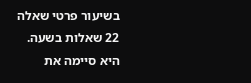בשיעור פרטי שאלה 22 שאלות בשעה. היא סיימה את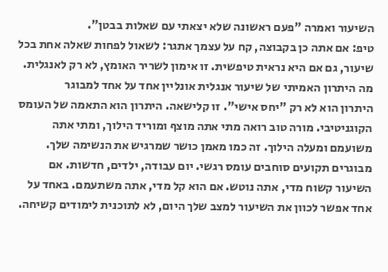השיעור ואמרה "פעם ראשונה שלא יצאתי עם שאלות בבטן".
טיפ: אם אתה כן בקבוצה, קח על עצמך אתגר: לשאול לפחות שאלה אחת בכל שיעור, גם אם היא נראית טיפשית. זו אימון לשריר האומץ, לא רק לאנגלית.
מה היתרון האמיתי של שיעור אנגלית אונליין אחד על אחד למבוגר
היתרון הוא לא רק "יחס אישי". זו קלישאה. היתרון הוא התאמה של העומס הקוגניטיבי. מורה טוב רואה מתי אתה מוצף ומוריד הילוך, ומתי אתה משועמם ומעלה הילוך. זה כמו מאמן כושר שמרגיש את הנשימה שלך.
מבוגרים תקועים סוחבים עומס רגשי. יום עבודה, ילדים, חדשות. אם השיעור קשוח מדי, אתה נוטש. אם הוא קל מדי, אתה משתעמם. באחד על אחד אפשר לכוון את השיעור למצב שלך היום, לא לתוכנית לימודים קשיחה.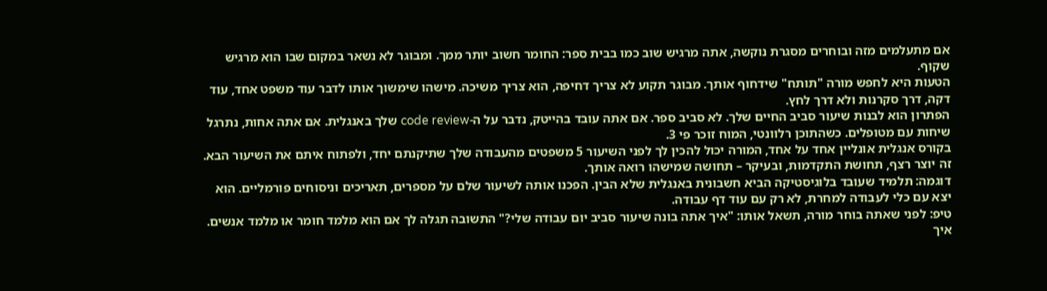אם מתעלמים מזה ובוחרים מסגרת נוקשה, אתה מרגיש שוב כמו בבית ספר: החומר חשוב יותר ממך. ומבוגר לא נשאר במקום שבו הוא מרגיש שקוף.
הטעות היא לחפש מורה "תותח" שידחוף אותך. מבוגר תקוע לא צריך דחיפה, הוא צריך משיכה. מישהו שימשוך אותו לדבר עוד משפט אחד, עוד דקה, דרך סקרנות ולא דרך לחץ.
הפתרון הוא לבנות שיעור סביב החיים שלך. לא סביב ספר. אם אתה עובד בהייטק, נדבר על ה-code review שלך באנגלית. אם אתה אחות, נתרגל שיחות עם מטופלים. כשהתוכן רלוונטי, המוח זוכר פי 3.
בקורס אנגלית אונליין אחד על אחד, המורה יכול להכין לך לפני השיעור 5 משפטים מהעבודה שלך שתיקנתם יחד, ולפתוח איתם את השיעור הבא. זה יוצר רצף, תחושת התקדמות, ובעיקר – תחושה שמישהו רואה אותך.
דוגמה: תלמיד שעובד בלוגיסטיקה הביא חשבונית באנגלית שלא הבין. הפכנו אותה לשיעור שלם על מספרים, תאריכים וניסוחים פורמליים. הוא יצא עם כלי לעבודה למחרת, לא רק עם עוד דף עבודה.
טיפ: לפני שאתה בוחר מורה, תשאל אותו: "איך אתה בונה שיעור סביב יום עבודה שלי?" התשובה תגלה לך אם הוא מלמד חומר או מלמד אנשים.
איך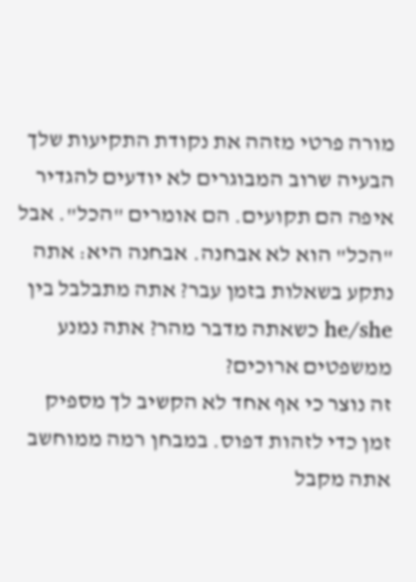מורה פרטי מזהה את נקודת התקיעות שלך
הבעיה שרוב המבוגרים לא יודעים להגדיר איפה הם תקועים. הם אומרים "הכל". אבל "הכל" הוא לא אבחנה. אבחנה היא: אתה נתקע בשאלות בזמן עבר? אתה מתבלבל בין he/she כשאתה מדבר מהר? אתה נמנע ממשפטים ארוכים?
זה נוצר כי אף אחד לא הקשיב לך מספיק זמן כדי לזהות דפוס. במבחן רמה ממוחשב אתה מקבל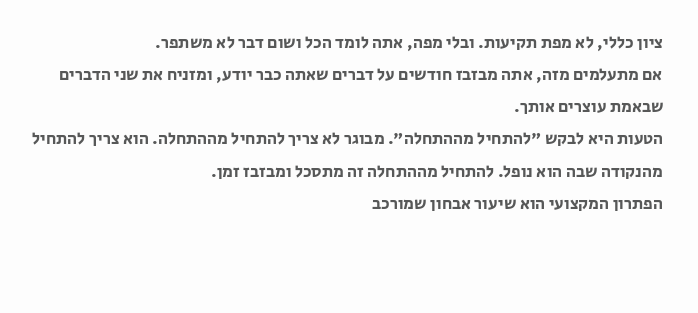ציון כללי, לא מפת תקיעות. ובלי מפה, אתה לומד הכל ושום דבר לא משתפר.
אם מתעלמים מזה, אתה מבזבז חודשים על דברים שאתה כבר יודע, ומזניח את שני הדברים שבאמת עוצרים אותך.
הטעות היא לבקש "להתחיל מההתחלה". מבוגר לא צריך להתחיל מההתחלה. הוא צריך להתחיל מהנקודה שבה הוא נופל. להתחיל מההתחלה זה מתסכל ומבזבז זמן.
הפתרון המקצועי הוא שיעור אבחון שמורכב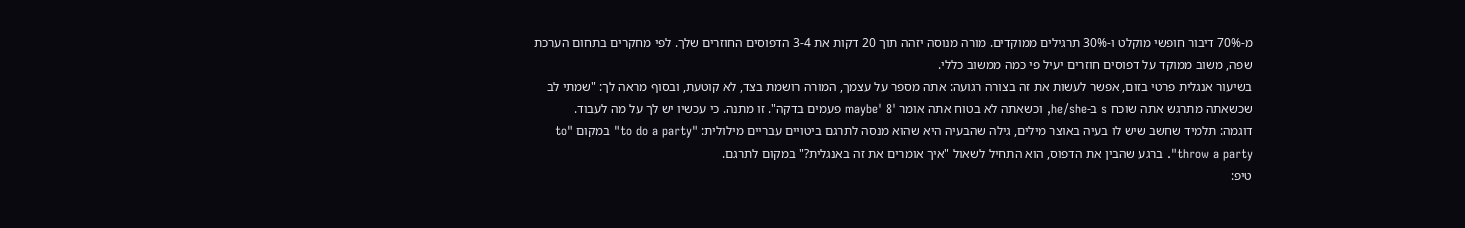מ-70% דיבור חופשי מוקלט ו-30% תרגילים ממוקדים. מורה מנוסה יזהה תוך 20 דקות את 3-4 הדפוסים החוזרים שלך. לפי מחקרים בתחום הערכת שפה, משוב ממוקד על דפוסים חוזרים יעיל פי כמה ממשוב כללי.
בשיעור אנגלית פרטי בזום, אפשר לעשות את זה בצורה רגועה: אתה מספר על עצמך, המורה רושמת בצד, לא קוטעת, ובסוף מראה לך: "שמתי לב שכשאתה מתרגש אתה שוכח s ב-he/she, וכשאתה לא בטוח אתה אומר 'maybe' 8 פעמים בדקה". זו מתנה. כי עכשיו יש לך על מה לעבוד.
דוגמה: תלמיד שחשב שיש לו בעיה באוצר מילים, גילה שהבעיה היא שהוא מנסה לתרגם ביטויים עבריים מילולית: "to do a party" במקום "to throw a party". ברגע שהבין את הדפוס, הוא התחיל לשאול "איך אומרים את זה באנגלית?" במקום לתרגם.
טיפ: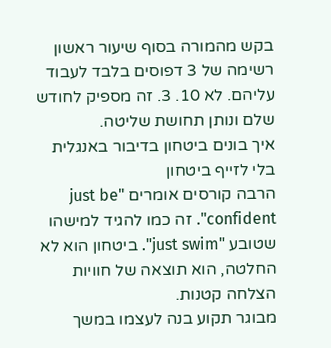בקש מהמורה בסוף שיעור ראשון רשימה של 3 דפוסים בלבד לעבוד עליהם. לא 10. 3. זה מספיק לחודש שלם ונותן תחושת שליטה.
איך בונים ביטחון בדיבור באנגלית בלי לזייף ביטחון
הרבה קורסים אומרים "just be confident". זה כמו להגיד למישהו שטובע "just swim". ביטחון הוא לא החלטה, הוא תוצאה של חוויות הצלחה קטנות.
מבוגר תקוע בנה לעצמו במשך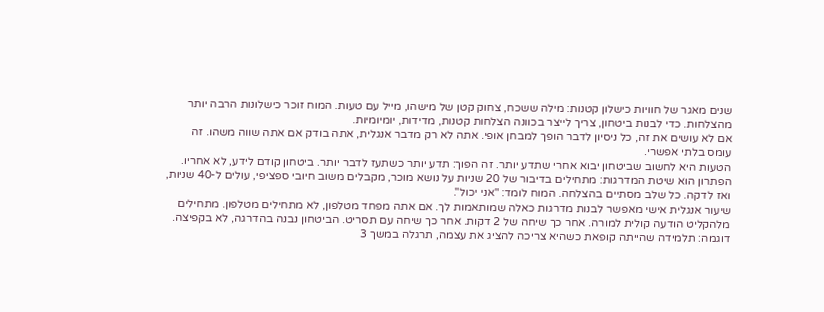שנים מאגר של חוויות כישלון קטנות: מילה ששכח, צחוק קטן של מישהו, מייל עם טעות. המוח זוכר כישלונות הרבה יותר מהצלחות. כדי לבנות ביטחון, צריך לייצר בכוונה הצלחות קטנות, מדידות, יומיומיות.
אם לא עושים את זה, כל ניסיון לדבר הופך למבחן אופי. אתה לא רק מדבר אנגלית, אתה בודק אם אתה שווה משהו. זה עומס בלתי אפשרי.
הטעות היא לחשוב שביטחון יבוא אחרי שתדע יותר. זה הפוך: תדע יותר כשתעז לדבר יותר. ביטחון קודם לידע, לא אחריו.
הפתרון הוא שיטת המדרגות: מתחילים בדיבור של 20 שניות על נושא מוכר, מקבלים משוב חיובי ספציפי, עולים ל-40 שניות, ואז לדקה. כל שלב מסתיים בהצלחה. המוח לומד: "אני יכול".
שיעור אנגלית אישי מאפשר לבנות מדרגות כאלה שמותאמות לך. אם אתה מפחד מטלפון, לא מתחילים מטלפון. מתחילים מלהקליט הודעה קולית למורה. אחר כך שיחה של 2 דקות. אחר כך שיחה עם תסריט. הביטחון נבנה בהדרגה, לא בקפיצה.
דוגמה: תלמידה שהייתה קופאת כשהיא צריכה להציג את עצמה, תרגלה במשך 3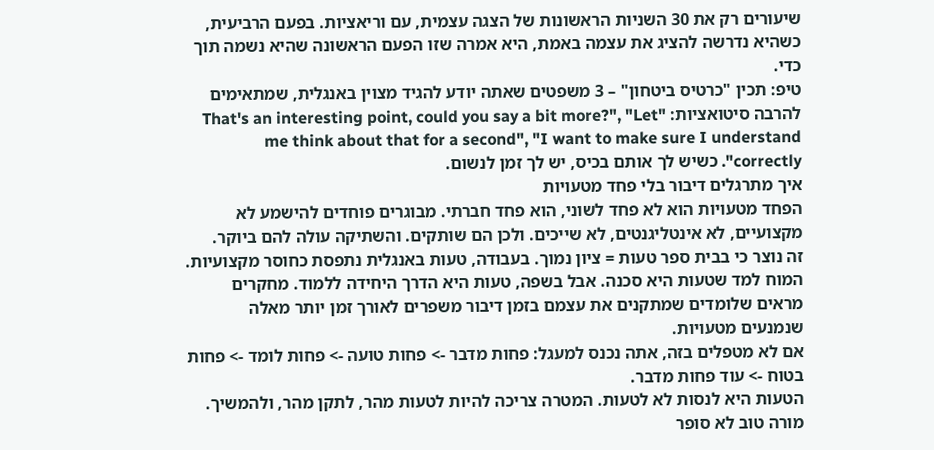שיעורים רק את 30 השניות הראשונות של הצגה עצמית, עם וריאציות. בפעם הרביעית, כשהיא נדרשה להציג את עצמה באמת, היא אמרה שזו הפעם הראשונה שהיא נשמה תוך כדי.
טיפ: תכין "כרטיס ביטחון" – 3 משפטים שאתה יודע להגיד מצוין באנגלית, שמתאימים להרבה סיטואציות: "That's an interesting point, could you say a bit more?", "Let me think about that for a second", "I want to make sure I understand correctly". כשיש לך אותם בכיס, יש לך זמן לנשום.
איך מתרגלים דיבור בלי פחד מטעויות
הפחד מטעויות הוא לא פחד לשוני, הוא פחד חברתי. מבוגרים פוחדים להישמע לא מקצועיים, לא אינטליגנטים, לא שייכים. ולכן הם שותקים. והשתיקה עולה להם ביוקר.
זה נוצר כי בבית ספר טעות = ציון נמוך. בעבודה, טעות באנגלית נתפסת כחוסר מקצועיות. המוח למד שטעות היא סכנה. אבל בשפה, טעות היא הדרך היחידה ללמוד. מחקרים מראים שלומדים שמתקנים את עצמם בזמן דיבור משפרים לאורך זמן יותר מאלה שנמנעים מטעויות.
אם לא מטפלים בזה, אתה נכנס למעגל: פחות מדבר -> פחות טועה -> פחות לומד -> פחות בטוח -> עוד פחות מדבר.
הטעות היא לנסות לא לטעות. המטרה צריכה להיות לטעות מהר, לתקן מהר, ולהמשיך. מורה טוב לא סופר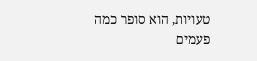טעויות, הוא סופר כמה פעמים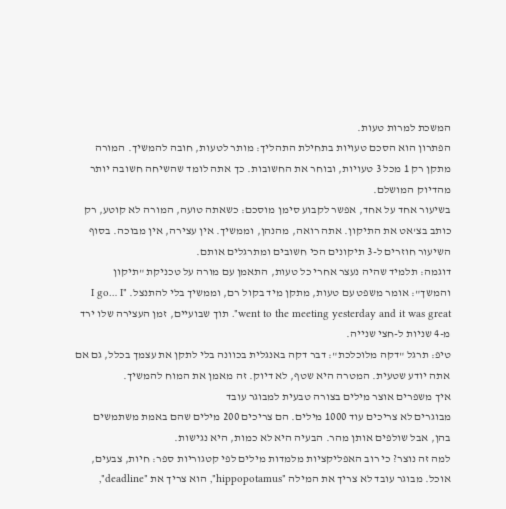המשכת למרות טעות.
הפתרון הוא הסכם טעויות בתחילת התהליך: מותר לטעות, חובה להמשיך. המורה מתקן רק 1 מכל 3 טעויות, ובוחר את החשובות. כך אתה לומד שהשיחה חשובה יותר מהדיוק המושלם.
בשיעור אחד על אחד, אפשר לקבוע סימן מוסכם: כשאתה טועה, המורה לא קוטע, רק כותב בצ'אט את התיקון. אתה רואה, מהנהן, וממשיך. אין עצירה, אין מבוכה. בסוף השיעור חוזרים ל-3 תיקונים הכי חשובים ומתרגלים אותם.
דוגמה: תלמיד שהיה נעצר אחרי כל טעות, התאמן עם מורה על טכניקת "תיקון והמשך": אומר משפט עם טעות, מתקן מיד בקול רם, וממשיך בלי להתנצל. "I go… I went to the meeting yesterday and it was great". תוך שבועיים, זמן העצירה שלו ירד מ-4 שניות ל-חצי שנייה.
טיפ: תרגל "דקה מלוכלכת": דבר דקה באנגלית בכוונה בלי לתקן את עצמך בכלל, גם אם אתה יודע שטעית. המטרה היא שטף, לא דיוק. זה מאמן את המוח להמשיך.
איך משפרים אוצר מילים בצורה טבעית למבוגר עובד
מבוגרים לא צריכים עוד 1000 מילים. הם צריכים 200 מילים שהם באמת משתמשים בהן, אבל שולפים אותן מהר. הבעיה היא לא כמות, היא נגישות.
למה זה נוצר? כי רוב האפליקציות מלמדות מילים לפי קטגוריות ספר: חיות, צבעים, אוכל. מבוגר עובד לא צריך את המילה "hippopotamus", הוא צריך את "deadline",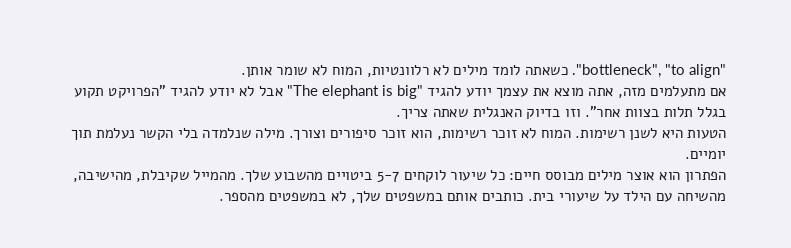"bottleneck", "to align". כשאתה לומד מילים לא רלוונטיות, המוח לא שומר אותן.
אם מתעלמים מזה, אתה מוצא את עצמך יודע להגיד "The elephant is big" אבל לא יודע להגיד "הפרויקט תקוע בגלל תלות בצוות אחר". וזו בדיוק האנגלית שאתה צריך.
הטעות היא לשנן רשימות. המוח לא זוכר רשימות, הוא זוכר סיפורים וצורך. מילה שנלמדה בלי הקשר נעלמת תוך יומיים.
הפתרון הוא אוצר מילים מבוסס חיים: כל שיעור לוקחים 5-7 ביטויים מהשבוע שלך. מהמייל שקיבלת, מהישיבה, מהשיחה עם הילד על שיעורי בית. כותבים אותם במשפטים שלך, לא במשפטים מהספר.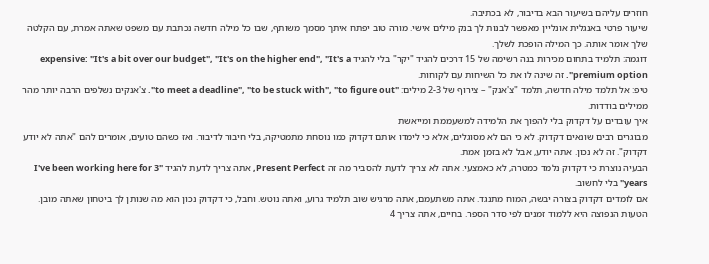חוזרים עליהם בשיעור הבא בדיבור, לא בכתיבה.
שיעור פרטי באנגלית אונליין מאפשר לבנות לך בנק מילים אישי. מורה טוב יפתח איתך מסמך משותף, שבו כל מילה חדשה נכתבת עם משפט שאתה אמרת, עם הקלטה שלך אומר אותה. כך המילה הופכת לשלך.
דוגמה: תלמיד בתחום מכירות בנה רשימה של 15 דרכים להגיד "יקר" בלי להגיד expensive: "It's a bit over our budget", "It's on the higher end", "It's a premium option". זה שינה לו את כל השיחות עם לקוחות.
טיפ: אל תלמד מילה חדשה, תלמד "צ'אנק" – צירוף של 2-3 מילים: "to meet a deadline", "to be stuck with", "to figure out". צ'אנקים נשלפים הרבה יותר מהר ממילים בודדות.
איך עובדים על דקדוק בלי להפוך את הלמידה למשעממת ומייאשת
מבוגרים רבים שונאים דקדוק. לא כי הם לא מסוגלים, אלא כי לימדו אותם דקדוק כמו נוסחת מתמטיקה, בלי חיבור לדיבור. ואז כשהם טועים, אומרים להם "אתה לא יודע דקדוק". זה לא נכון. אתה יודע, אבל לא בזמן אמת.
הבעיה נוצרת כי דקדוק נלמד כמטרה, לא כאמצעי. אתה לא צריך לדעת להסביר מה זה Present Perfect, אתה צריך לדעת להגיד "I've been working here for 3 years" בלי לחשוב.
אם לומדים דקדוק בצורה יבשה, המוח מתנגד. אתה משתעמם, אתה מרגיש שוב תלמיד גרוע, ואתה נוטש. וחבל, כי דקדוק נכון הוא מה שנותן לך ביטחון שאתה מובן.
הטעות הנפוצה היא ללמוד זמנים לפי סדר הספר. בחיים, אתה צריך 4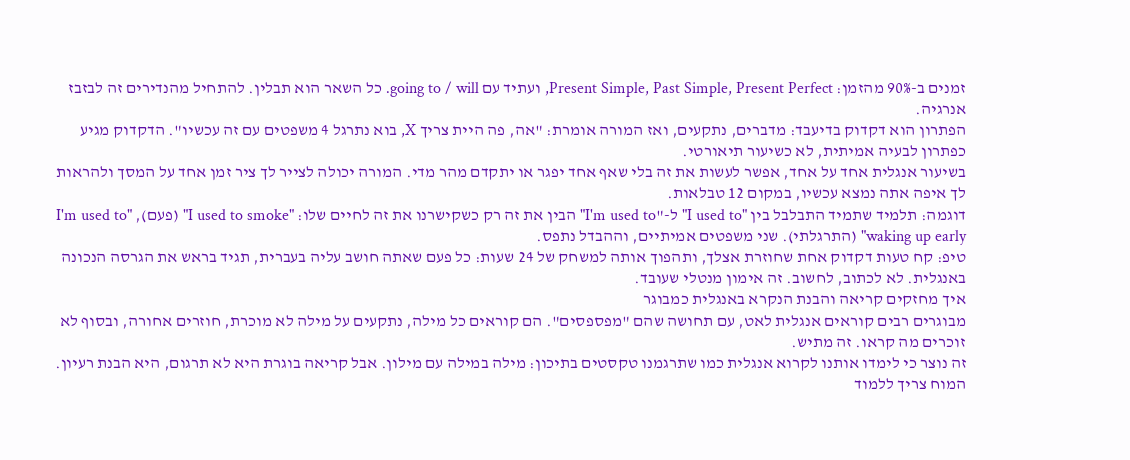זמנים ב-90% מהזמן: Present Simple, Past Simple, Present Perfect, ועתיד עם going to / will. כל השאר הוא תבלין. להתחיל מהנדירים זה לבזבז אנרגיה.
הפתרון הוא דקדוק בדיעבד: מדברים, נתקעים, ואז המורה אומרת: "אה, פה היית צריך X, בוא נתרגל 4 משפטים עם זה עכשיו". הדקדוק מגיע כפתרון לבעיה אמיתית, לא כשיעור תיאורטי.
בשיעור אנגלית אחד על אחד, אפשר לעשות את זה בלי שאף אחד יפגר או יתקדם מהר מדי. המורה יכולה לצייר לך ציר זמן אחד על המסך ולהראות לך איפה אתה נמצא עכשיו, במקום 12 טבלאות.
דוגמה: תלמיד שתמיד התבלבל בין "I used to" ל-"I'm used to" הבין את זה רק כשקישרנו את זה לחיים שלו: "I used to smoke" (פעם), "I'm used to waking up early" (התרגלתי). שני משפטים אמיתיים, וההבדל נתפס.
טיפ: קח טעות דקדוק אחת שחוזרת אצלך, ותהפוך אותה למשחק של 24 שעות: כל פעם שאתה חושב עליה בעברית, תגיד בראש את הגרסה הנכונה באנגלית. לא לכתוב, לחשוב. זה אימון מנטלי שעובד.
איך מחזקים קריאה והבנת הנקרא באנגלית כמבוגר
מבוגרים רבים קוראים אנגלית לאט, עם תחושה שהם "מפספסים". הם קוראים כל מילה, נתקעים על מילה לא מוכרת, חוזרים אחורה, ובסוף לא זוכרים מה קראו. זה מתיש.
זה נוצר כי לימדו אותנו לקרוא אנגלית כמו שתרגמנו טקסטים בתיכון: מילה במילה עם מילון. אבל קריאה בוגרת היא לא תרגום, היא הבנת רעיון. המוח צריך ללמוד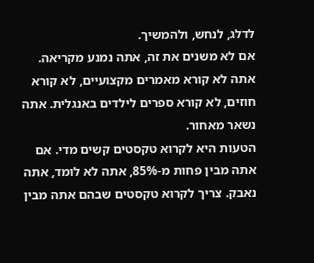לדלג, לנחש, ולהמשיך.
אם לא משנים את זה, אתה נמנע מקריאה. אתה לא קורא מאמרים מקצועיים, לא קורא חוזים, לא קורא ספרים לילדים באנגלית. אתה נשאר מאחור.
הטעות היא לקרוא טקסטים קשים מדי. אם אתה מבין פחות מ-85%, אתה לא לומד, אתה נאבק. צריך לקרוא טקסטים שבהם אתה מבין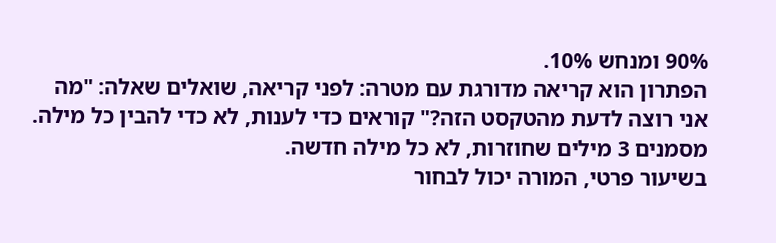90% ומנחש 10%.
הפתרון הוא קריאה מדורגת עם מטרה: לפני קריאה, שואלים שאלה: "מה אני רוצה לדעת מהטקסט הזה?" קוראים כדי לענות, לא כדי להבין כל מילה. מסמנים 3 מילים שחוזרות, לא כל מילה חדשה.
בשיעור פרטי, המורה יכול לבחור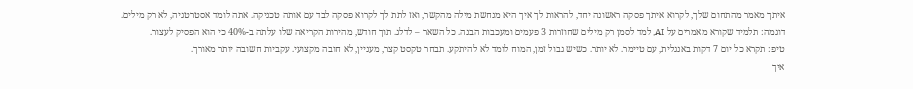איתך מאמר מהתחום שלך, לקרוא איתך פסקה ראשונה יחד, להראות לך איך היא מנחשת מילה מהקשר, ואז לתת לך לקרוא פסקה לבד עם אותה טכניקה. אתה לומד אסטרטגיה, לא רק מילים.
דוגמה: תלמיד שקורא מאמרים על AI, למד לסמן רק מילים שחוזרות 3 פעמים ומעכבות הבנה. כל השאר – לדלג. תוך חודש, מהירות הקריאה שלו עלתה ב-40% כי הוא הפסיק לעצור.
טיפ: תקרא כל יום 7 דקות באנגלית, עם טיימר. לא יותר. כשיש גבול זמן, המוח לומד לא להיתקע. תבחר טקסט קצר, מעניין, לא חובה מקצועי. עקביות חשובה יותר מאורך.
איך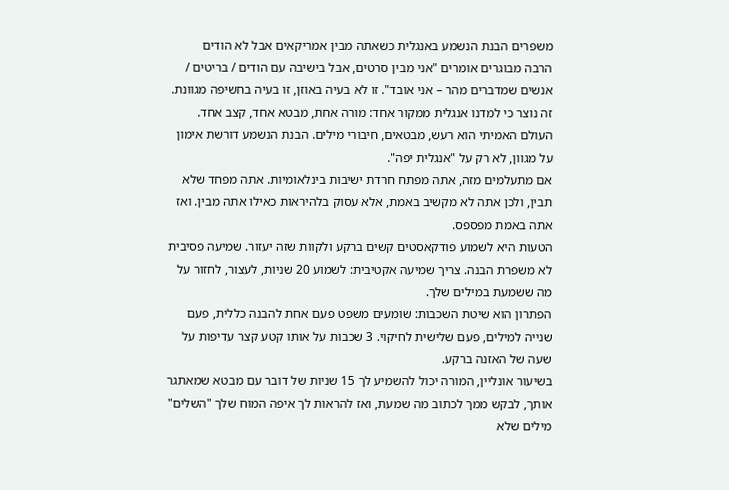משפרים הבנת הנשמע באנגלית כשאתה מבין אמריקאים אבל לא הודים
הרבה מבוגרים אומרים "אני מבין סרטים, אבל בישיבה עם הודים / בריטים / אנשים שמדברים מהר – אני אובד". זו לא בעיה באוזן, זו בעיה בחשיפה מגוונת.
זה נוצר כי למדנו אנגלית ממקור אחד: מורה אחת, מבטא אחד, קצב אחד. העולם האמיתי הוא רעש, מבטאים, חיבורי מילים. הבנת הנשמע דורשת אימון על מגוון, לא רק על "אנגלית יפה".
אם מתעלמים מזה, אתה מפתח חרדת ישיבות בינלאומיות. אתה מפחד שלא תבין, ולכן אתה לא מקשיב באמת, אלא עסוק בלהיראות כאילו אתה מבין. ואז אתה באמת מפספס.
הטעות היא לשמוע פודקאסטים קשים ברקע ולקוות שזה יעזור. שמיעה פסיבית לא משפרת הבנה. צריך שמיעה אקטיבית: לשמוע 20 שניות, לעצור, לחזור על מה ששמעת במילים שלך.
הפתרון הוא שיטת השכבות: שומעים משפט פעם אחת להבנה כללית, פעם שנייה למילים, פעם שלישית לחיקוי. 3 שכבות על אותו קטע קצר עדיפות על שעה של האזנה ברקע.
בשיעור אונליין, המורה יכול להשמיע לך 15 שניות של דובר עם מבטא שמאתגר אותך, לבקש ממך לכתוב מה שמעת, ואז להראות לך איפה המוח שלך "השלים" מילים שלא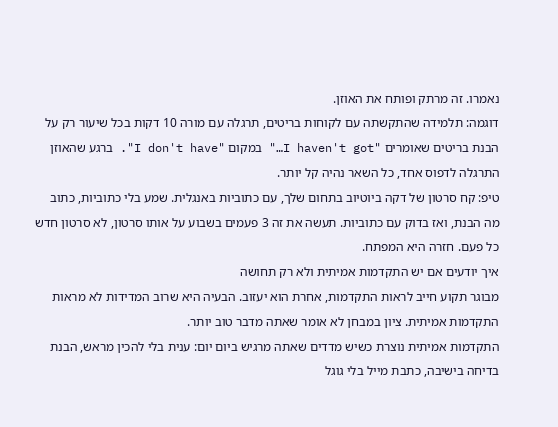נאמרו. זה מרתק ופותח את האוזן.
דוגמה: תלמידה שהתקשתה עם לקוחות בריטים, תרגלה עם מורה 10 דקות בכל שיעור רק על הבנת בריטים שאומרים "I haven't got…" במקום "I don't have". ברגע שהאוזן התרגלה לדפוס אחד, כל השאר נהיה קל יותר.
טיפ: קח סרטון של דקה ביוטיוב בתחום שלך, עם כתוביות באנגלית. שמע בלי כתוביות, כתוב מה הבנת, ואז בדוק עם כתוביות. תעשה את זה 3 פעמים בשבוע על אותו סרטון, לא סרטון חדש כל פעם. חזרה היא המפתח.
איך יודעים אם יש התקדמות אמיתית ולא רק תחושה
מבוגר תקוע חייב לראות התקדמות, אחרת הוא יעזוב. הבעיה היא שרוב המדידות לא מראות התקדמות אמיתית. ציון במבחן לא אומר שאתה מדבר טוב יותר.
התקדמות אמיתית נוצרת כשיש מדדים שאתה מרגיש ביום יום: ענית בלי להכין מראש, הבנת בדיחה בישיבה, כתבת מייל בלי גוגל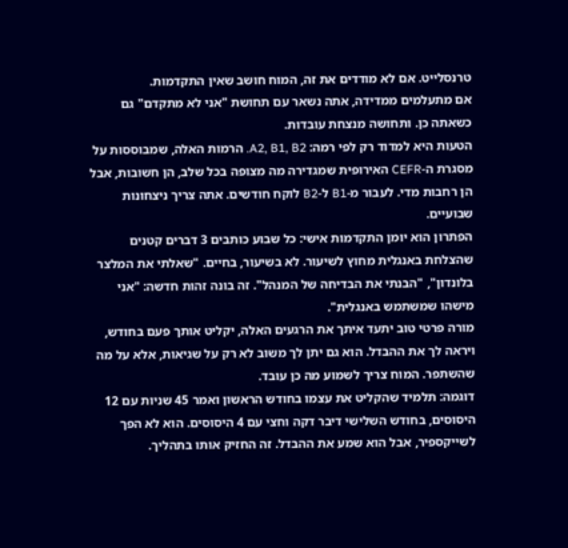טרנסלייט. אם לא מודדים את זה, המוח חושב שאין התקדמות.
אם מתעלמים ממדידה, אתה נשאר עם תחושת "אני לא מתקדם" גם כשאתה כן. ותחושה מנצחת עובדות.
הטעות היא למדוד רק לפי רמה: A2, B1, B2. הרמות האלה, שמבוססות על מסגרת ה-CEFR האירופית שמגדירה מה מצופה בכל שלב, הן חשובות, אבל הן רחבות מדי. לעבור מ-B1 ל-B2 לוקח חודשים. אתה צריך ניצחונות שבועיים.
הפתרון הוא יומן התקדמות אישי: כל שבוע כותבים 3 דברים קטנים שהצלחת באנגלית מחוץ לשיעור. לא בשיעור, בחיים. "שאלתי את המלצר בלונדון", "הבנתי את הבדיחה של המנהל". זה בונה זהות חדשה: "אני מישהו שמשתמש באנגלית".
מורה פרטי טוב יתעד איתך את הרגעים האלה, יקליט אותך פעם בחודש, ויראה לך את ההבדל. הוא גם יתן לך משוב לא רק על שגיאות, אלא על מה שהשתפר. המוח צריך לשמוע מה כן עובד.
דוגמה: תלמיד שהקליט את עצמו בחודש הראשון ואמר 45 שניות עם 12 היסוסים, בחודש השלישי דיבר דקה וחצי עם 4 היסוסים. הוא לא הפך לשייקספיר, אבל הוא שמע את ההבדל. זה החזיק אותו בתהליך.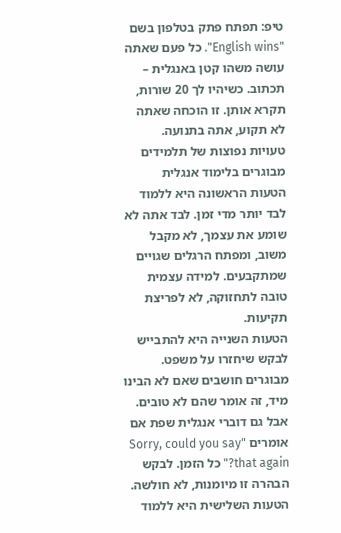טיפ: תפתח פתק בטלפון בשם "English wins". כל פעם שאתה עושה משהו קטן באנגלית – תכתוב. כשיהיו לך 20 שורות, תקרא אותן. זו הוכחה שאתה לא תקוע, אתה בתנועה.
טעויות נפוצות של תלמידים מבוגרים בלימוד אנגלית
הטעות הראשונה היא ללמוד לבד יותר מדי זמן. לבד אתה לא שומע את עצמך, לא מקבל משוב, ומפתח הרגלים שגויים שמתקבעים. למידה עצמית טובה לתחזוקה, לא לפריצת תקיעות.
הטעות השנייה היא להתבייש לבקש שיחזרו על משפט. מבוגרים חושבים שאם לא הבינו מיד, זה אומר שהם לא טובים. אבל גם דוברי אנגלית שפת אם אומרים "Sorry, could you say that again?" כל הזמן. לבקש הבהרה זו מיומנות, לא חולשה.
הטעות השלישית היא ללמוד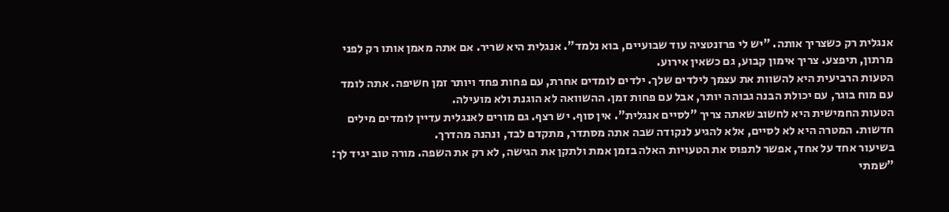אנגלית רק כשצריך אותה. "יש לי פרזנטציה עוד שבועיים, בוא נלמד". אנגלית היא שריר. אם אתה מאמן אותו רק לפני מרתון, תיפצע. צריך אימון קבוע, גם כשאין אירוע.
הטעות הרביעית היא להשוות את עצמך לילדים שלך. ילדים לומדים אחרת, עם פחות פחד ויותר זמן חשיפה. אתה לומד עם מוח בוגר, עם יכולת הבנה גבוהה יותר, אבל עם פחות זמן. ההשוואה לא הוגנת ולא מועילה.
הטעות החמישית היא לחשוב שאתה צריך "לסיים אנגלית". אין סוף. יש רצף. גם מורים לאנגלית עדיין לומדים מילים חדשות. המטרה היא לא לסיים, אלא להגיע לנקודה שבה אתה מסתדר, מתקדם לבד, ונהנה מהדרך.
בשיעור אחד על אחד, אפשר לתפוס את הטעויות האלה בזמן אמת ולתקן את הגישה, לא רק את השפה. מורה טוב יגיד לך: "שמתי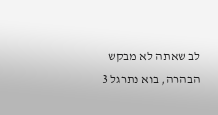לב שאתה לא מבקש הבהרה, בוא נתרגל 3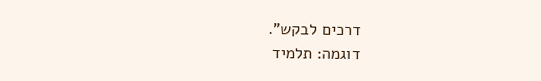דרכים לבקש".
דוגמה: תלמיד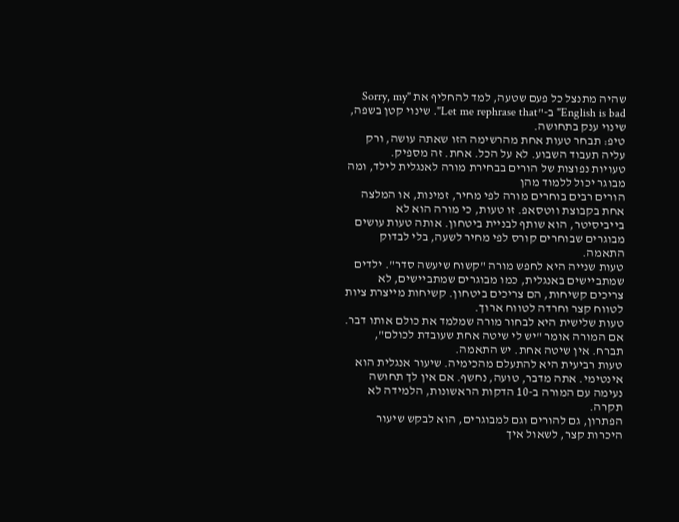שהיה מתנצל כל פעם שטעה, למד להחליף את "Sorry, my English is bad" ב-"Let me rephrase that". שינוי קטן בשפה, שינוי ענק בתחושה.
טיפ: תבחר טעות אחת מהרשימה הזו שאתה עושה, ורק עליה תעבוד השבוע. לא על הכל. אחת. זה מספיק.
טעויות נפוצות של הורים בבחירת מורה לאנגלית לילד, ומה מבוגר יכול ללמוד מהן
הורים רבים בוחרים מורה לפי מחיר, זמינות, או המלצה אחת בקבוצת ווטסאפ. זו טעות, כי מורה הוא לא בייביסיטר, הוא שותף לבניית ביטחון. אותה טעות עושים מבוגרים שבוחרים קורס לפי מחיר לשעה, בלי לבדוק התאמה.
טעות שנייה היא לחפש מורה "קשוח שיעשה סדר". ילדים שמתביישים באנגלית, כמו מבוגרים שמתביישים, לא צריכים קשיחות, הם צריכים ביטחון. קשיחות מייצרת ציות לטווח קצר וחרדה לטווח ארוך.
טעות שלישית היא לבחור מורה שמלמד את כולם אותו דבר. אם המורה אומר "יש לי שיטה אחת שעובדת לכולם", תברח. אין שיטה אחת. יש התאמה.
טעות רביעית היא להתעלם מהכימיה. שיעור אנגלית הוא אינטימי. אתה מדבר, טועה, נחשף. אם אין לך תחושה נעימה עם המורה ב-10 הדקות הראשונות, הלמידה לא תקרה.
הפתרון, גם להורים וגם למבוגרים, הוא לבקש שיעור היכרות קצר, לשאול איך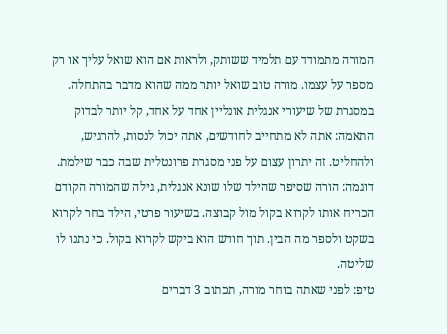המורה מתמודד עם תלמיד ששותק, ולראות אם הוא שואל עליך או רק מספר על עצמו. מורה טוב שואל יותר ממה שהוא מדבר בהתחלה.
במסגרת של שיעורי אנגלית אונליין אחד על אחד, קל יותר לבדוק התאמה: אתה לא מתחייב לחודשים, אתה יכול לנסות, להרגיש, ולהחליט. זה יתרון עצום על פני מסגרת פרונטלית שבה כבר שילמת.
דוגמה: הורה שסיפר שהילד שלו שונא אנגלית, גילה שהמורה הקודם הכריח אותו לקרוא בקול מול קבוצה. בשיעור פרטי, הילד בחר לקרוא בשקט ולספר מה הבין. תוך חודש הוא ביקש לקרוא בקול. כי נתנו לו שליטה.
טיפ: לפני שאתה בוחר מורה, תכתוב 3 דברים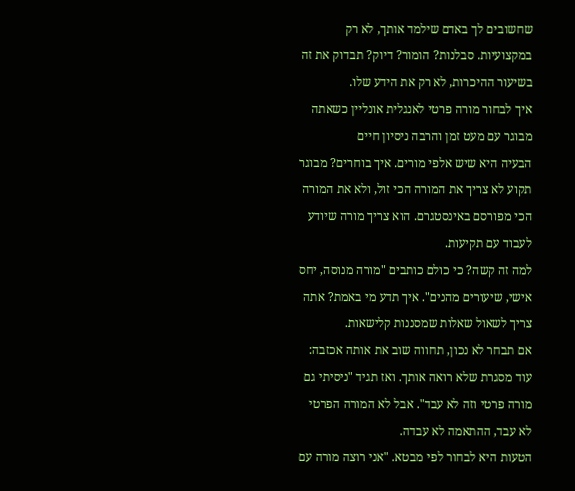שחשובים לך באדם שילמד אותך, לא רק במקצועיות. סבלנות? הומור? דיוק? תבדוק את זה בשיעור ההיכרות, לא רק את הידע שלו.
איך לבחור מורה פרטי לאנגלית אונליין כשאתה מבוגר עם מעט זמן והרבה ניסיון חיים
הבעיה היא שיש אלפי מורים. איך בוחרים? מבוגר תקוע לא צריך את המורה הכי זול, ולא את המורה הכי מפורסם באינסטגרם. הוא צריך מורה שיודע לעבוד עם תקיעות.
למה זה קשה? כי כולם כותבים "מורה מנוסה, יחס אישי, שיעורים מהנים". איך תדע מי באמת? אתה צריך לשאול שאלות שמסננות קלישאות.
אם תבחר לא נכון, תחווה שוב את אותה אכזבה: עוד מסגרת שלא רואה אותך. ואז תגיד "ניסיתי גם מורה פרטי וזה לא עבד". אבל לא המורה הפרטי לא עבד, ההתאמה לא עבדה.
הטעות היא לבחור לפי מבטא. "אני רוצה מורה עם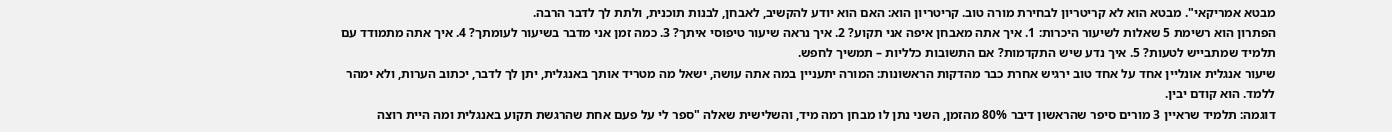מבטא אמריקאי". מבטא הוא לא קריטריון לבחירת מורה טוב. קריטריון הוא: האם הוא יודע להקשיב, לאבחן, לבנות תוכנית, ולתת לך לדבר הרבה.
הפתרון הוא רשימת 5 שאלות לשיעור היכרות: 1. איך אתה מאבחן איפה אני תקוע? 2. איך נראה שיעור טיפוסי איתך? 3. כמה זמן אני מדבר בשיעור לעומתך? 4. איך אתה מתמודד עם תלמיד שמתבייש לטעות? 5. איך נדע שיש התקדמות? אם התשובות כלליות – תמשיך לחפש.
שיעור אנגלית אונליין אחד על אחד טוב ירגיש אחרת כבר מהדקות הראשונות: המורה יתעניין במה אתה עושה, ישאל מה מטריד אותך באנגלית, יתן לך לדבר, יכתוב הערות, ולא ימהר ללמד. הוא קודם יבין.
דוגמה: תלמיד שראיין 3 מורים סיפר שהראשון דיבר 80% מהזמן, השני נתן לו מבחן רמה מיד, והשלישית שאלה "ספר לי על פעם אחת שהרגשת תקוע באנגלית ומה היית רוצה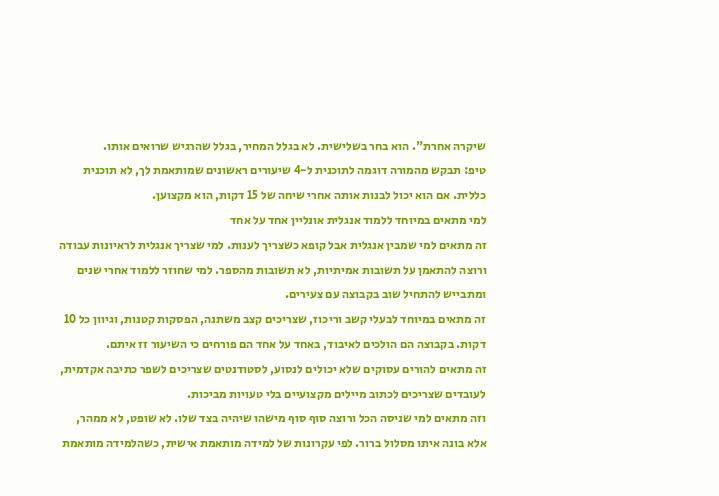שיקרה אחרת". הוא בחר בשלישית. לא בגלל המחיר, בגלל שהרגיש שרואים אותו.
טיפ: תבקש מהמורה דוגמה לתוכנית ל-4 שיעורים ראשונים שמותאמת לך, לא תוכנית כללית. אם הוא יכול לבנות אותה אחרי שיחה של 15 דקות, הוא מקצוען.
למי מתאים במיוחד ללמוד אנגלית אונליין אחד על אחד
זה מתאים למי שמבין אנגלית אבל קופא כשצריך לענות. למי שצריך אנגלית לראיונות עבודה ורוצה להתאמן על תשובות אמיתיות, לא תשובות מהספר. למי שחוזר ללמוד אחרי שנים ומתבייש להתחיל שוב בקבוצה עם צעירים.
זה מתאים במיוחד לבעלי קשב וריכוז, שצריכים קצב משתנה, הפסקות קטנות, וגיוון כל 10 דקות. בקבוצה הם הולכים לאיבוד, באחד על אחד הם פורחים כי השיעור זז איתם.
זה מתאים להורים עסוקים שלא יכולים לנסוע, לסטודנטים שצריכים לשפר כתיבה אקדמית, לעובדים שצריכים לכתוב מיילים מקצועיים בלי טעויות מביכות.
וזה מתאים למי שניסה הכל ורוצה סוף סוף מישהו שיהיה בצד שלו. לא שופט, לא ממהר, אלא בונה איתו מסלול ברור. לפי עקרונות של למידה מותאמת אישית, כשהלמידה מותאמת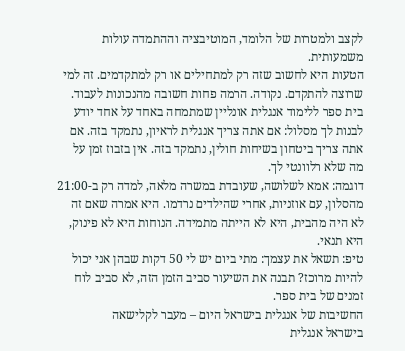לקצב ולמטרות של הלומד, המוטיבציה וההתמדה עולות משמעותית.
הטעות היא לחשוב שזה רק למתחילים או רק למתקדמים. זה למי שרוצה להתקדם. נקודה. הרמה פחות חשובה מהנכונות לעבוד.
בית ספר ללימוד אנגלית אונליין שמתמחה באחד על אחד יודע לבנות לך מסלול: אם אתה צריך אנגלית לראיון, נתמקד בזה. אם אתה צריך ביטחון בשיחות חולין, נתמקד בזה. אין בזבוז זמן על מה שלא רלוונטי לך.
דוגמה: אמא לשלושה, שעובדת במשרה מלאה, למדה רק ב-21:00 מהסלון, עם אוזניות, אחרי שהילדים נרדמו. היא אמרה שאם זה לא היה מהבית, היא לא הייתה מתמידה. הנוחות היא לא פינוק, היא תנאי.
טיפ: תשאל את עצמך: מתי ביום יש לי 50 דקות שבהן אני יכול להיות מרוכז? תבנה את השיעור סביב הזמן הזה, לא סביב לוח זמנים של בית ספר.
החשיבות של אנגלית בישראל היום – מעבר לקלישאה
בישראל אנגלית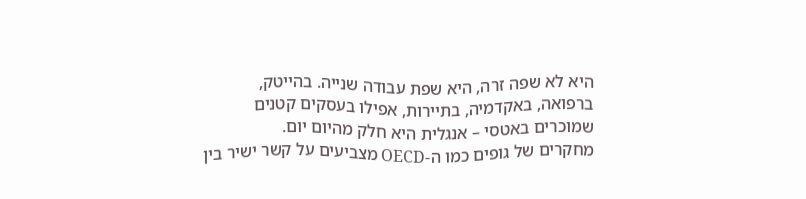היא לא שפה זרה, היא שפת עבודה שנייה. בהייטק, ברפואה, באקדמיה, בתיירות, אפילו בעסקים קטנים שמוכרים באטסי – אנגלית היא חלק מהיום יום.
מחקרים של גופים כמו ה-OECD מצביעים על קשר ישיר בין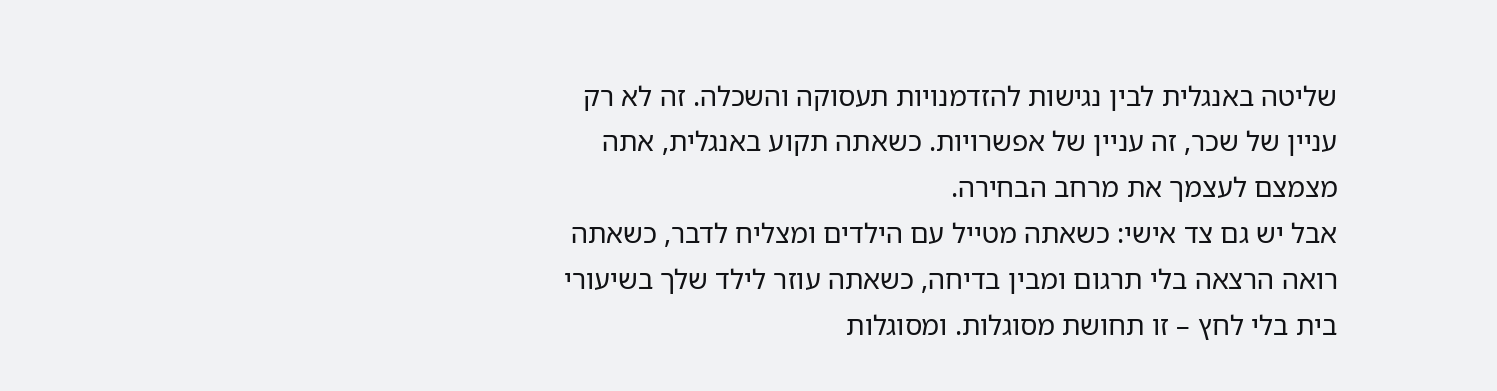שליטה באנגלית לבין נגישות להזדמנויות תעסוקה והשכלה. זה לא רק עניין של שכר, זה עניין של אפשרויות. כשאתה תקוע באנגלית, אתה מצמצם לעצמך את מרחב הבחירה.
אבל יש גם צד אישי: כשאתה מטייל עם הילדים ומצליח לדבר, כשאתה רואה הרצאה בלי תרגום ומבין בדיחה, כשאתה עוזר לילד שלך בשיעורי בית בלי לחץ – זו תחושת מסוגלות. ומסוגלות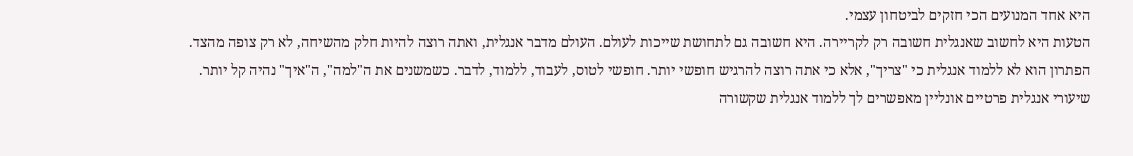היא אחד המנועים הכי חזקים לביטחון עצמי.
הטעות היא לחשוב שאנגלית חשובה רק לקריירה. היא חשובה גם לתחושת שייכות לעולם. העולם מדבר אנגלית, ואתה רוצה להיות חלק מהשיחה, לא רק צופה מהצד.
הפתרון הוא לא ללמוד אנגלית כי "צריך", אלא כי אתה רוצה להרגיש חופשי יותר. חופשי לטוס, לעבוד, ללמוד, לדבר. כשמשנים את ה"למה", ה"איך" נהיה קל יותר.
שיעורי אנגלית פרטיים אונליין מאפשרים לך ללמוד אנגלית שקשורה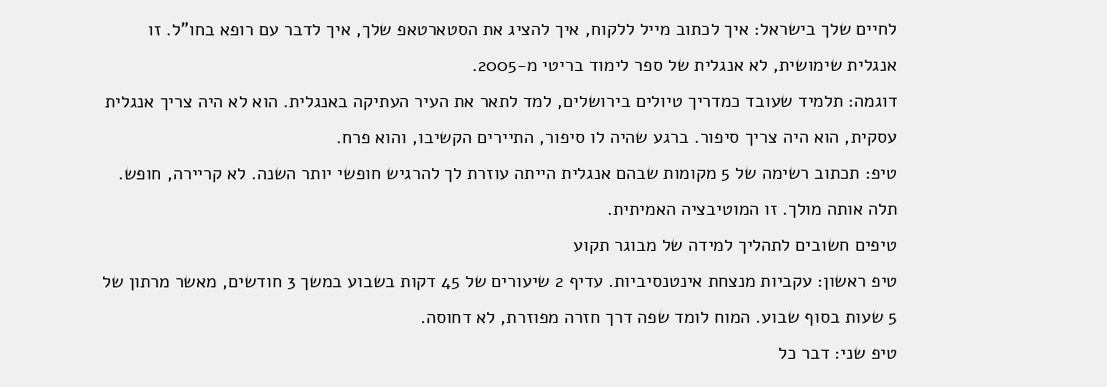לחיים שלך בישראל: איך לכתוב מייל ללקוח, איך להציג את הסטארטאפ שלך, איך לדבר עם רופא בחו"ל. זו אנגלית שימושית, לא אנגלית של ספר לימוד בריטי מ-2005.
דוגמה: תלמיד שעובד כמדריך טיולים בירושלים, למד לתאר את העיר העתיקה באנגלית. הוא לא היה צריך אנגלית עסקית, הוא היה צריך סיפור. ברגע שהיה לו סיפור, התיירים הקשיבו, והוא פרח.
טיפ: תכתוב רשימה של 5 מקומות שבהם אנגלית הייתה עוזרת לך להרגיש חופשי יותר השנה. לא קריירה, חופש. תלה אותה מולך. זו המוטיבציה האמיתית.
טיפים חשובים לתהליך למידה של מבוגר תקוע
טיפ ראשון: עקביות מנצחת אינטנסיביות. עדיף 2 שיעורים של 45 דקות בשבוע במשך 3 חודשים, מאשר מרתון של 5 שעות בסוף שבוע. המוח לומד שפה דרך חזרה מפוזרת, לא דחוסה.
טיפ שני: דבר כל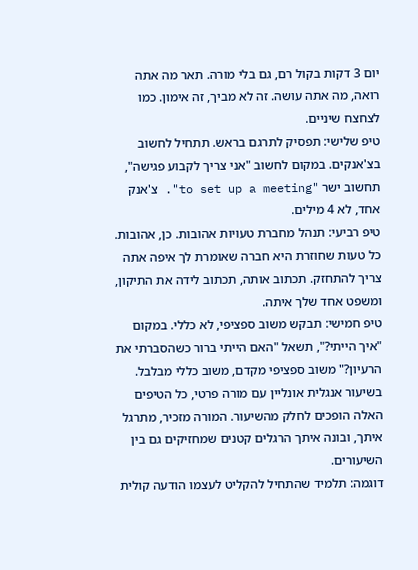יום 3 דקות בקול רם, גם בלי מורה. תאר מה אתה רואה, מה אתה עושה. זה לא מביך, זה אימון. כמו לצחצח שיניים.
טיפ שלישי: תפסיק לתרגם בראש. תתחיל לחשוב בצ'אנקים. במקום לחשוב "אני צריך לקבוע פגישה", תחשוב ישר "to set up a meeting". צ'אנק אחד, לא 4 מילים.
טיפ רביעי: תנהל מחברת טעויות אהובות. כן, אהובות. כל טעות שחוזרת היא חברה שאומרת לך איפה אתה צריך להתחזק. תכתוב אותה, תכתוב לידה את התיקון, ומשפט אחד שלך איתה.
טיפ חמישי: תבקש משוב ספציפי, לא כללי. במקום "איך הייתי?", תשאל "האם הייתי ברור כשהסברתי את הרעיון?" משוב ספציפי מקדם, משוב כללי מבלבל.
בשיעור אנגלית אונליין עם מורה פרטי, כל הטיפים האלה הופכים לחלק מהשיעור. המורה מזכיר, מתרגל איתך, ובונה איתך הרגלים קטנים שמחזיקים גם בין השיעורים.
דוגמה: תלמיד שהתחיל להקליט לעצמו הודעה קולית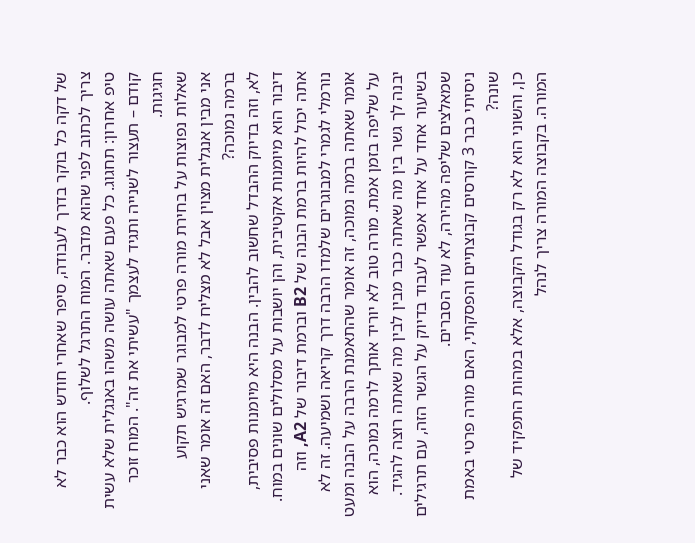של דקה כל בוקר בדרך לעבודה, סיפר שאחרי חודש הוא כבר לא צריך לכתוב לפני שהוא מדבר. המוח התרגל לשלוף.
טיפ אחרון: תחגוג. כל פעם שאתה עושה משהו באנגלית שלא עשית קודם – תעצור לשנייה ותגיד לעצמך "עשיתי את זה". המוח זוכר חגיגות.
שאלות נפוצות על בחירת מורה פרטי למבוגר שמרגיש תקוע
אני מבין אנגלית מצוין אבל לא מצליח לדבר, האם זה אומר שאני ברמה נמוכה?
לא, וזה בדיוק ההבדל שחשוב להבין. הבנה היא מיומנות פסיבית, דיבור הוא מיומנות אקטיבית, והן יושבות על מסלולים שונים במוח. אתה יכול להיות ברמת הבנה של B2 וברמת דיבור של A2, וזה נורמלי לגמרי למבוגרים שלמדו הרבה דרך קריאה ושמיעה. זה לא אומר שאתה ברמה נמוכה, זה אומר שהתאמנת הרבה על הבנה ומעט על שליפה בזמן אמת. מורה טוב לא יוריד אותך לרמה נמוכה, הוא יבנה לך גשר בין מה שאתה כבר מבין לבין מה שאתה רוצה להגיד. בשיעור אחד על אחד אפשר לעבוד בדיוק על הגשר הזה, עם תרגילים שמאלצים שליפה מהירה, לא עוד הסברים.
ניסיתי כבר 3 קורסים קבוצתיים והפסקתי, האם מורה פרטי באמת שונה?
כן, והשוני הוא לא רק בגודל הקבוצה, אלא במהות התפקיד של המורה. בקבוצה המורה צריך לנהל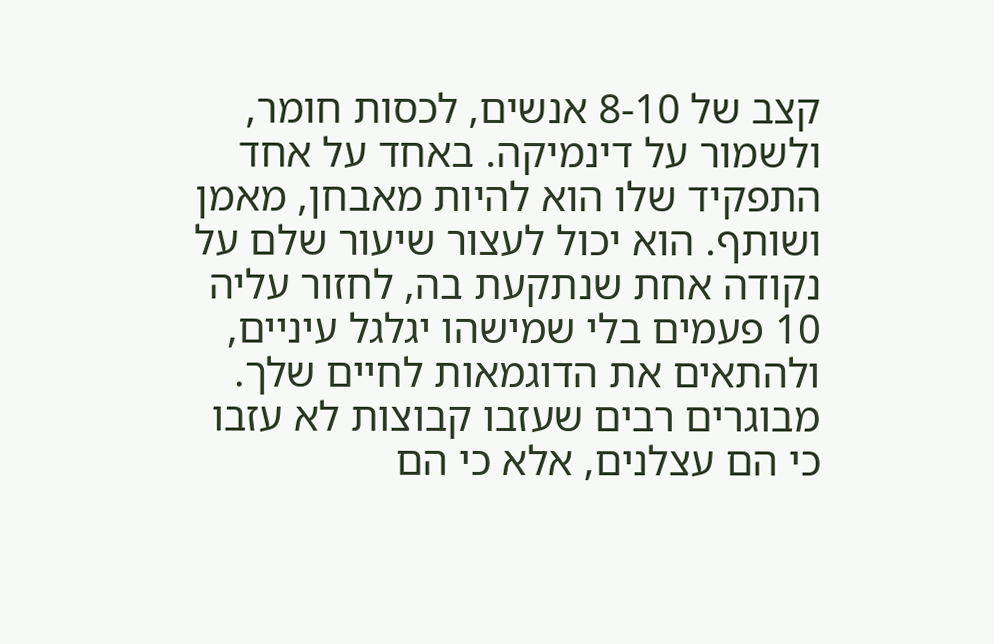קצב של 8-10 אנשים, לכסות חומר, ולשמור על דינמיקה. באחד על אחד התפקיד שלו הוא להיות מאבחן, מאמן ושותף. הוא יכול לעצור שיעור שלם על נקודה אחת שנתקעת בה, לחזור עליה 10 פעמים בלי שמישהו יגלגל עיניים, ולהתאים את הדוגמאות לחיים שלך. מבוגרים רבים שעזבו קבוצות לא עזבו כי הם עצלנים, אלא כי הם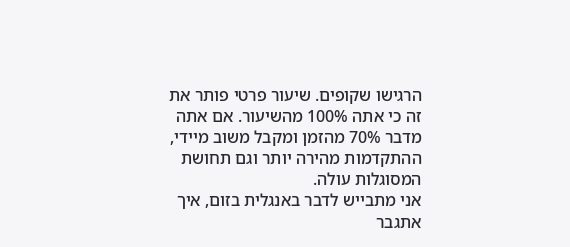הרגישו שקופים. שיעור פרטי פותר את זה כי אתה 100% מהשיעור. אם אתה מדבר 70% מהזמן ומקבל משוב מיידי, ההתקדמות מהירה יותר וגם תחושת המסוגלות עולה.
אני מתבייש לדבר באנגלית בזום, איך אתגבר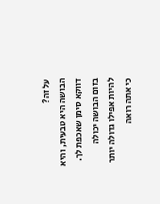על זה?
הבושה היא טבעית, והיא דווקא סימן שאכפת לך. בזום הבושה יכולה להיות אפילו גדולה יותר כי אתה רואה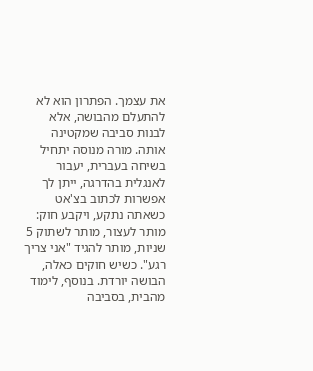את עצמך. הפתרון הוא לא להתעלם מהבושה, אלא לבנות סביבה שמקטינה אותה. מורה מנוסה יתחיל בשיחה בעברית, יעבור לאנגלית בהדרגה, ייתן לך אפשרות לכתוב בצ'אט כשאתה נתקע, ויקבע חוק: מותר לעצור, מותר לשתוק 5 שניות, מותר להגיד "אני צריך רגע". כשיש חוקים כאלה, הבושה יורדת. בנוסף, לימוד מהבית, בסביבה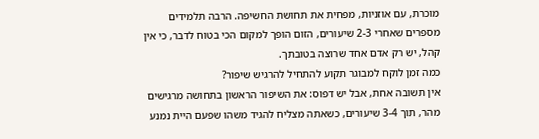מוכרת, עם אוזניות, מפחית את תחושת החשיפה. הרבה תלמידים מספרים שאחרי 2-3 שיעורים, הזום הופך למקום הכי בטוח לדבר, כי אין קהל, יש רק אדם אחד שרוצה בטובתך.
כמה זמן לוקח למבוגר תקוע להתחיל להרגיש שיפור?
אין תשובה אחת, אבל יש דפוס: את השיפור הראשון בתחושה מרגישים מהר, תוך 3-4 שיעורים, כשאתה מצליח להגיד משהו שפעם היית נמנע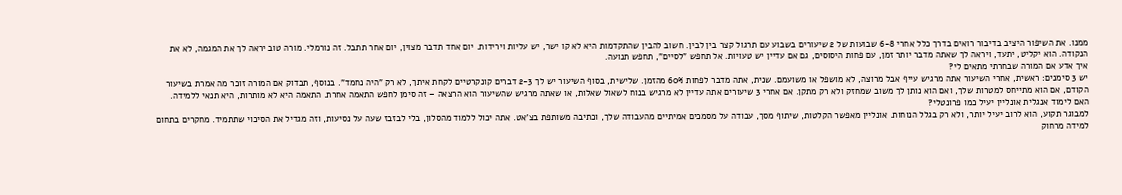ממנו. את השיפור היציב בדיבור רואים בדרך כלל אחרי 6-8 שבועות של 2 שיעורים בשבוע עם תרגול קצר בין לבין. חשוב להבין שהתקדמות היא לא קו ישר, יש עליות וירידות. יום אחד תדבר מצוין, יום אחר תתבל. זה נורמלי. מורה טוב יראה לך את המגמה, לא את הנקודה. הוא יקליט, יתעד, ויראה לך שאתה מדבר יותר זמן, עם פחות היסוסים, גם אם עדיין יש טעויות. אל תחפש "לסיים", תחפש תנועה.
איך אדע אם המורה שבחרתי מתאים לי?
יש 3 סימנים: ראשית, אחרי השיעור אתה מרגיש עייף אבל מרוצה, לא מושפל או משועמם. שנית, אתה מדבר לפחות 60% מהזמן. שלישית, בסוף השיעור יש לך 2-3 דברים קונקרטיים לקחת איתך, לא רק "היה נחמד". בנוסף, תבדוק אם המורה זוכר מה אמרת בשיעור הקודם, אם הוא מתייחס למטרות שלך, ואם הוא נותן לך משוב שמחזק ולא רק מתקן. אם אחרי 3 שיעורים אתה עדיין לא מרגיש בנוח לשאול שאלות, או שאתה מרגיש שהשיעור הוא הרצאה – זה סימן לחפש התאמה אחרת. התאמה היא לא מותרות, היא תנאי ללמידה.
האם לימוד אנגלית אונליין יעיל כמו פרונטלי?
למבוגר תקוע, הוא לרוב יעיל יותר, ולא רק בגלל הנוחות. אונליין מאפשר הקלטות, שיתוף מסך, עבודה על מסמכים אמיתיים מהעבודה שלך, וכתיבה משותפת בצ'אט. אתה יכול ללמוד מהסלון, בלי לבזבז שעה על נסיעות, וזה מגדיל את הסיכוי שתתמיד. מחקרים בתחום למידה מרחוק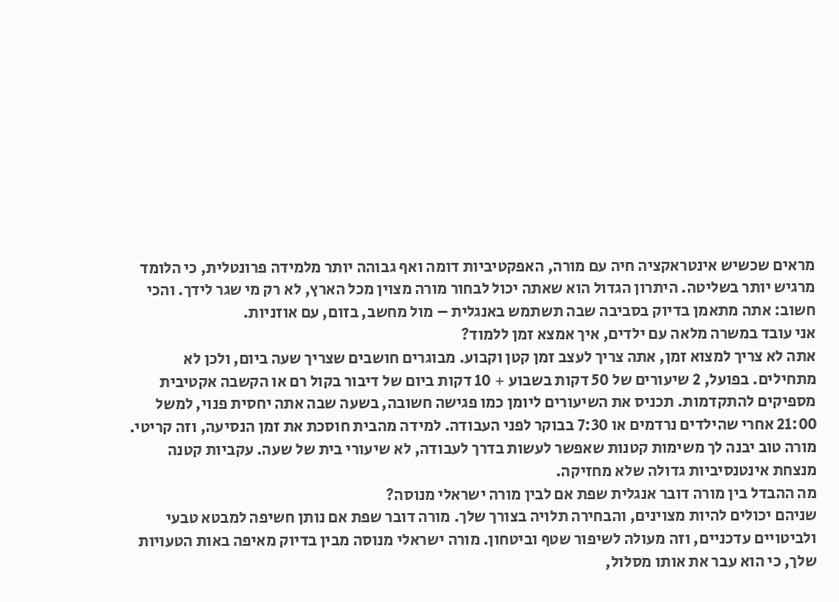מראים שכשיש אינטראקציה חיה עם מורה, האפקטיביות דומה ואף גבוהה יותר מלמידה פרונטלית, כי הלומד מרגיש יותר בשליטה. היתרון הגדול הוא שאתה יכול לבחור מורה מצוין מכל הארץ, לא רק מי שגר לידך. והכי חשוב: אתה מתאמן בדיוק בסביבה שבה תשתמש באנגלית – מול מחשב, בזום, עם אוזניות.
אני עובד במשרה מלאה עם ילדים, איך אמצא זמן ללמוד?
אתה לא צריך למצוא זמן, אתה צריך לעצב זמן קטן וקבוע. מבוגרים חושבים שצריך שעה ביום, ולכן לא מתחילים. בפועל, 2 שיעורים של 50 דקות בשבוע + 10 דקות ביום של דיבור בקול רם או הקשבה אקטיבית מספיקים להתקדמות. תכניס את השיעורים ליומן כמו פגישה חשובה, בשעה שבה אתה יחסית פנוי, למשל 21:00 אחרי שהילדים נרדמים או 7:30 בבוקר לפני העבודה. למידה מהבית חוסכת את זמן הנסיעה, וזה קריטי. מורה טוב יבנה לך משימות קטנות שאפשר לעשות בדרך לעבודה, לא שיעורי בית של שעה. עקביות קטנה מנצחת אינטנסיביות גדולה שלא מחזיקה.
מה ההבדל בין מורה דובר אנגלית שפת אם לבין מורה ישראלי מנוסה?
שניהם יכולים להיות מצוינים, והבחירה תלויה בצורך שלך. מורה דובר שפת אם נותן חשיפה למבטא טבעי ולביטויים עדכניים, וזה מעולה לשיפור שטף וביטחון. מורה ישראלי מנוסה מבין בדיוק מאיפה באות הטעויות שלך, כי הוא עבר את אותו מסלול,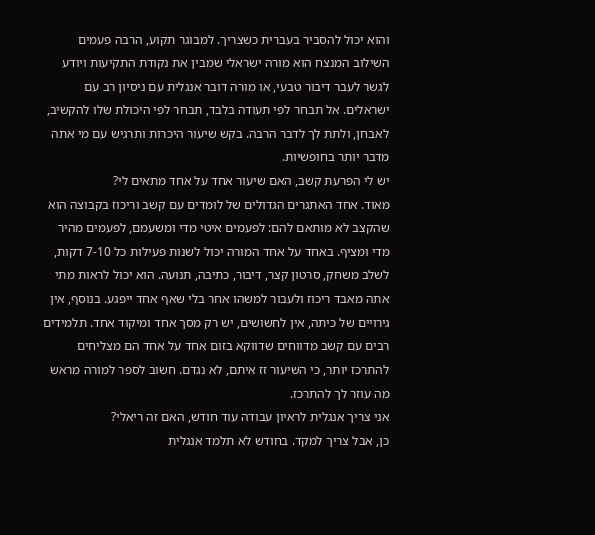והוא יכול להסביר בעברית כשצריך. למבוגר תקוע, הרבה פעמים השילוב המנצח הוא מורה ישראלי שמבין את נקודת התקיעות ויודע לגשר לעבר דיבור טבעי, או מורה דובר אנגלית עם ניסיון רב עם ישראלים. אל תבחר לפי תעודה בלבד, תבחר לפי היכולת שלו להקשיב, לאבחן, ולתת לך לדבר הרבה. בקש שיעור היכרות ותרגיש עם מי אתה מדבר יותר בחופשיות.
יש לי הפרעת קשב, האם שיעור אחד על אחד מתאים לי?
מאוד. אחד האתגרים הגדולים של לומדים עם קשב וריכוז בקבוצה הוא שהקצב לא מותאם להם: לפעמים איטי מדי ומשעמם, לפעמים מהיר מדי ומציף. באחד על אחד המורה יכול לשנות פעילות כל 7-10 דקות, לשלב משחק, סרטון קצר, דיבור, כתיבה, תנועה. הוא יכול לראות מתי אתה מאבד ריכוז ולעבור למשהו אחר בלי שאף אחד ייפגע. בנוסף, אין גירויים של כיתה, אין לחשושים, יש רק מסך אחד ומיקוד אחד. תלמידים רבים עם קשב מדווחים שדווקא בזום אחד על אחד הם מצליחים להתרכז יותר, כי השיעור זז איתם, לא נגדם. חשוב לספר למורה מראש מה עוזר לך להתרכז.
אני צריך אנגלית לראיון עבודה עוד חודש, האם זה ריאלי?
כן, אבל צריך למקד. בחודש לא תלמד אנגלית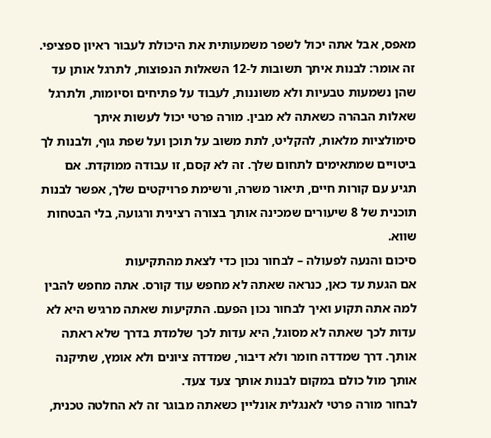מאפס, אבל אתה יכול לשפר משמעותית את היכולת לעבור ראיון ספציפי. זה אומר: לבנות איתך תשובות ל-12 השאלות הנפוצות, לתרגל אותן עד שהן נשמעות טבעיות ולא משוננות, לעבוד על פתיחים וסיומות, ולתרגל שאלות הבהרה כשאתה לא מבין. מורה פרטי יכול לעשות איתך סימולציות מלאות, להקליט, לתת משוב על תוכן ועל שפת גוף, ולבנות לך ביטויים שמתאימים לתחום שלך. זה לא קסם, זו עבודה ממוקדת. אם תגיע עם קורות חיים, תיאור משרה, ורשימת פרויקטים שלך, אפשר לבנות תוכנית של 8 שיעורים שמכינה אותך בצורה רצינית ורגועה, בלי הבטחות שווא.
סיכום והנעה לפעולה – לבחור נכון כדי לצאת מהתקיעות
אם הגעת עד כאן, כנראה שאתה לא מחפש עוד קורס. אתה מחפש להבין למה אתה תקוע ואיך לבחור נכון הפעם. התקיעות שאתה מרגיש היא לא עדות לכך שאתה לא מסוגל, היא עדות לכך שלמדת בדרך שלא ראתה אותך. דרך שמדדה חומר ולא דיבור, שמדדה ציונים ולא אומץ, שתיקנה אותך מול כולם במקום לבנות אותך צעד צעד.
לבחור מורה פרטי לאנגלית אונליין כשאתה מבוגר זה לא החלטה טכנית,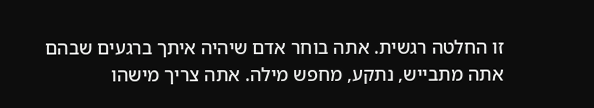זו החלטה רגשית. אתה בוחר אדם שיהיה איתך ברגעים שבהם אתה מתבייש, נתקע, מחפש מילה. אתה צריך מישהו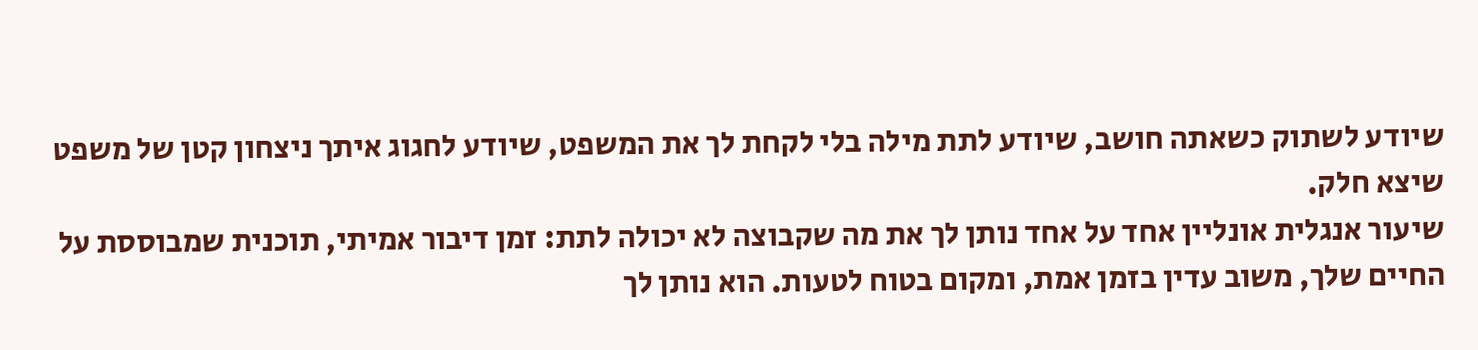שיודע לשתוק כשאתה חושב, שיודע לתת מילה בלי לקחת לך את המשפט, שיודע לחגוג איתך ניצחון קטן של משפט שיצא חלק.
שיעור אנגלית אונליין אחד על אחד נותן לך את מה שקבוצה לא יכולה לתת: זמן דיבור אמיתי, תוכנית שמבוססת על החיים שלך, משוב עדין בזמן אמת, ומקום בטוח לטעות. הוא נותן לך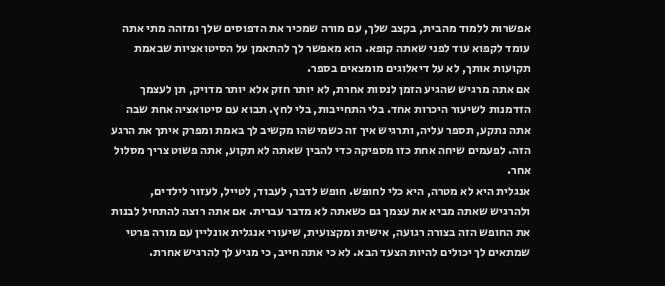אפשרות ללמוד מהבית, בקצב שלך, עם מורה שמכיר את הדפוסים שלך ומזהה מתי אתה עומד לקפוא עוד לפני שאתה קופא. הוא מאפשר לך להתאמן על הסיטואציות שבאמת תקועות אותך, לא על דיאלוגים מומצאים בספר.
אם אתה מרגיש שהגיע הזמן לנסות אחרת, לא יותר חזק אלא יותר מדויק, תן לעצמך הזדמנות לשיעור היכרות אחד. בלי התחייבות, בלי לחץ. תבוא עם סיטואציה אחת שבה אתה נתקע, תספר עליה, ותרגיש איך זה כשמישהו מקשיב לך באמת ומפרק איתך את הרגע הזה. לפעמים שיחה אחת כזו מספיקה כדי להבין שאתה לא תקוע, אתה פשוט צריך מסלול אחר.
אנגלית היא לא מטרה, היא כלי לחופש. חופש לדבר, לעבוד, לטייל, לעזור לילדים, ולהרגיש שאתה מביא את עצמך גם כשאתה לא מדבר עברית. אם אתה רוצה להתחיל לבנות את החופש הזה בצורה רגועה, אישית ומקצועית, שיעורי אנגלית אונליין עם מורה פרטי שמתאים לך יכולים להיות הצעד הבא. לא כי אתה חייב, כי מגיע לך להרגיש אחרת.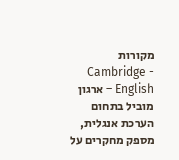מקורות
- Cambridge English – ארגון מוביל בתחום הערכת אנגלית, מספק מחקרים על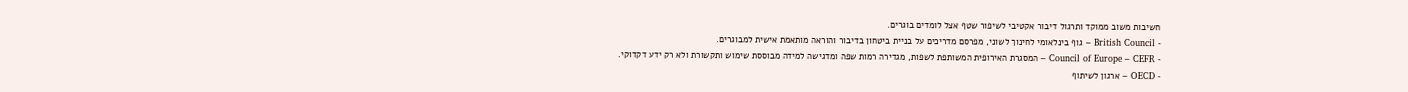חשיבות משוב ממוקד ותרגול דיבור אקטיבי לשיפור שטף אצל לומדים בוגרים.
- British Council – גוף בינלאומי לחינוך לשוני, מפרסם מדריכים על בניית ביטחון בדיבור והוראה מותאמת אישית למבוגרים.
- Council of Europe – CEFR – המסגרת האירופית המשותפת לשפות, מגדירה רמות שפה ומדגישה למידה מבוססת שימוש ותקשורת ולא רק ידע דקדוקי.
- OECD – ארגון לשיתוף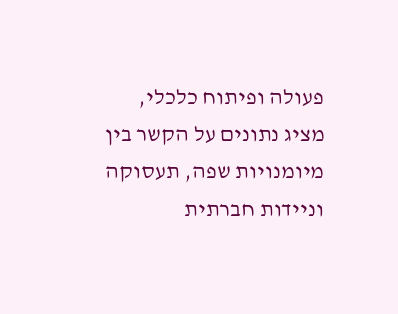פעולה ופיתוח כלכלי, מציג נתונים על הקשר בין מיומנויות שפה, תעסוקה וניידות חברתית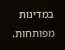במדינות מפותחות.